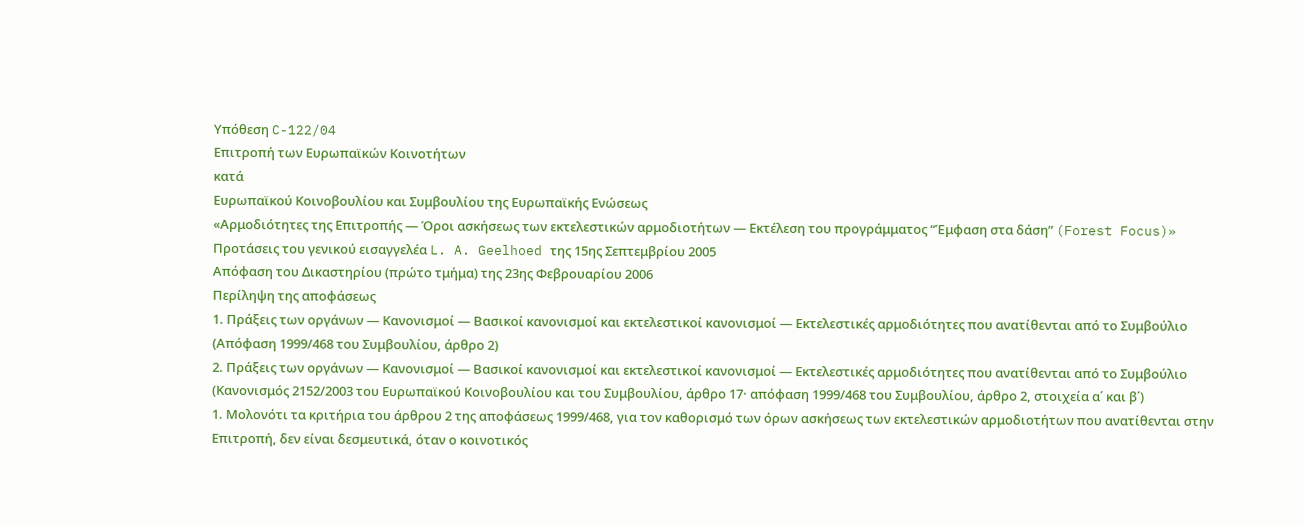Υπόθεση C-122/04
Επιτροπή των Ευρωπαϊκών Κοινοτήτων
κατά
Ευρωπαϊκού Κοινοβουλίου και Συμβουλίου της Ευρωπαϊκής Ενώσεως
«Αρμοδιότητες της Επιτροπής — Όροι ασκήσεως των εκτελεστικών αρμοδιοτήτων — Εκτέλεση του προγράμματος “Έμφαση στα δάση” (Forest Focus)»
Προτάσεις του γενικού εισαγγελέα L. A. Geelhoed της 15ης Σεπτεμβρίου 2005
Απόφαση του Δικαστηρίου (πρώτο τμήμα) της 23ης Φεβρουαρίου 2006
Περίληψη της αποφάσεως
1. Πράξεις των οργάνων — Κανονισμοί — Βασικοί κανονισμοί και εκτελεστικοί κανονισμοί — Εκτελεστικές αρμοδιότητες που ανατίθενται από το Συμβούλιο
(Απόφαση 1999/468 του Συμβουλίου, άρθρο 2)
2. Πράξεις των οργάνων — Κανονισμοί — Βασικοί κανονισμοί και εκτελεστικοί κανονισμοί — Εκτελεστικές αρμοδιότητες που ανατίθενται από το Συμβούλιο
(Κανονισμός 2152/2003 του Ευρωπαϊκού Κοινοβουλίου και του Συμβουλίου, άρθρο 17· απόφαση 1999/468 του Συμβουλίου, άρθρο 2, στοιχεία α΄ και β΄)
1. Μολονότι τα κριτήρια του άρθρου 2 της αποφάσεως 1999/468, για τον καθορισμό των όρων ασκήσεως των εκτελεστικών αρμοδιοτήτων που ανατίθενται στην Επιτροπή, δεν είναι δεσμευτικά, όταν ο κοινοτικός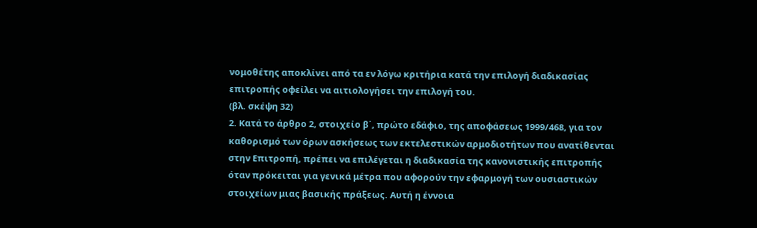νομοθέτης αποκλίνει από τα εν λόγω κριτήρια κατά την επιλογή διαδικασίας επιτροπής οφείλει να αιτιολογήσει την επιλογή του.
(βλ. σκέψη 32)
2. Κατά το άρθρο 2, στοιχείο β΄, πρώτο εδάφιο, της αποφάσεως 1999/468, για τον καθορισμό των όρων ασκήσεως των εκτελεστικών αρμοδιοτήτων που ανατίθενται στην Επιτροπή, πρέπει να επιλέγεται η διαδικασία της κανονιστικής επιτροπής όταν πρόκειται για γενικά μέτρα που αφορούν την εφαρμογή των ουσιαστικών στοιχείων μιας βασικής πράξεως. Αυτή η έννοια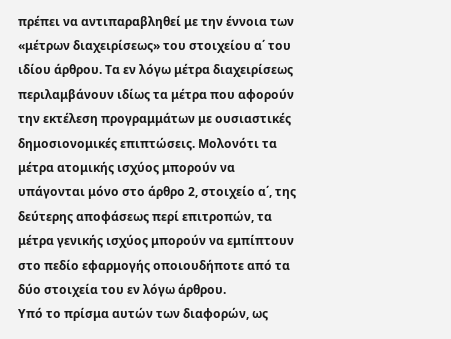πρέπει να αντιπαραβληθεί με την έννοια των «μέτρων διαχειρίσεως» του στοιχείου α΄ του ιδίου άρθρου. Τα εν λόγω μέτρα διαχειρίσεως περιλαμβάνουν ιδίως τα μέτρα που αφορούν την εκτέλεση προγραμμάτων με ουσιαστικές δημοσιονομικές επιπτώσεις. Μολονότι τα μέτρα ατομικής ισχύος μπορούν να υπάγονται μόνο στο άρθρο 2, στοιχείο α΄, της δεύτερης αποφάσεως περί επιτροπών, τα μέτρα γενικής ισχύος μπορούν να εμπίπτουν στο πεδίο εφαρμογής οποιουδήποτε από τα δύο στοιχεία του εν λόγω άρθρου.
Υπό το πρίσμα αυτών των διαφορών, ως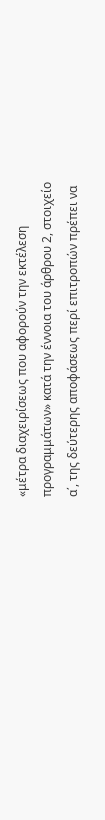«μέτρα διαχειρίσεως που αφορούν την εκτέλεση προγραμμάτων» κατά την έννοια του άρθρου 2, στοιχείο α΄, της δεύτερης αποφάσεως περί επιτροπών πρέπει να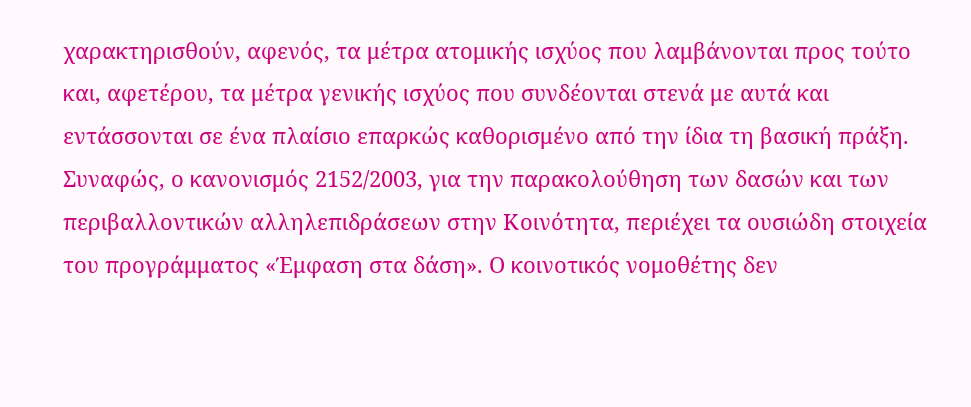χαρακτηρισθούν, αφενός, τα μέτρα ατομικής ισχύος που λαμβάνονται προς τούτο και, αφετέρου, τα μέτρα γενικής ισχύος που συνδέονται στενά με αυτά και εντάσσονται σε ένα πλαίσιο επαρκώς καθορισμένο από την ίδια τη βασική πράξη.
Συναφώς, ο κανονισμός 2152/2003, για την παρακολούθηση των δασών και των περιβαλλοντικών αλληλεπιδράσεων στην Κοινότητα, περιέχει τα ουσιώδη στοιχεία του προγράμματος «Έμφαση στα δάση». Ο κοινοτικός νομοθέτης δεν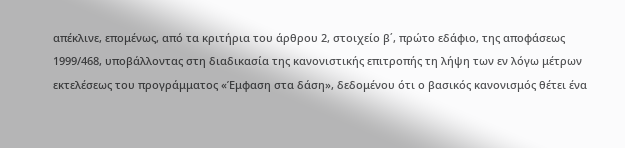απέκλινε, επομένως, από τα κριτήρια του άρθρου 2, στοιχείο β΄, πρώτο εδάφιο, της αποφάσεως 1999/468, υποβάλλοντας στη διαδικασία της κανονιστικής επιτροπής τη λήψη των εν λόγω μέτρων εκτελέσεως του προγράμματος «Έμφαση στα δάση», δεδομένου ότι ο βασικός κανονισμός θέτει ένα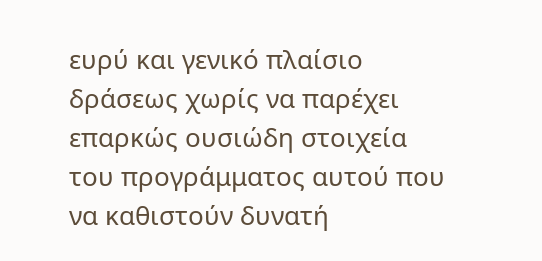ευρύ και γενικό πλαίσιο δράσεως χωρίς να παρέχει επαρκώς ουσιώδη στοιχεία του προγράμματος αυτού που να καθιστούν δυνατή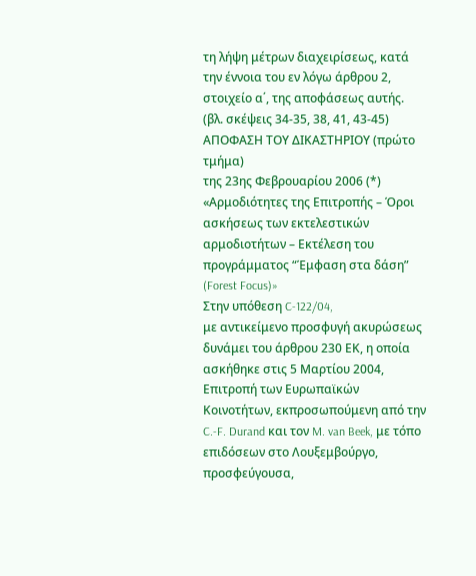τη λήψη μέτρων διαχειρίσεως, κατά την έννοια του εν λόγω άρθρου 2, στοιχείο α΄, της αποφάσεως αυτής.
(βλ. σκέψεις 34-35, 38, 41, 43-45)
ΑΠΟΦΑΣΗ ΤΟΥ ΔΙΚΑΣΤΗΡΙΟΥ (πρώτο τμήμα)
της 23ης Φεβρουαρίου 2006 (*)
«Αρμοδιότητες της Επιτροπής – Όροι ασκήσεως των εκτελεστικών αρμοδιοτήτων – Εκτέλεση του προγράμματος “Έμφαση στα δάση” (Forest Focus)»
Στην υπόθεση C-122/04,
με αντικείμενο προσφυγή ακυρώσεως δυνάμει του άρθρου 230 ΕΚ, η οποία ασκήθηκε στις 5 Μαρτίου 2004,
Επιτροπή των Ευρωπαϊκών Κοινοτήτων, εκπροσωπούμενη από την C.-F. Durand και τον M. van Beek, με τόπο επιδόσεων στο Λουξεμβούργο,
προσφεύγουσα,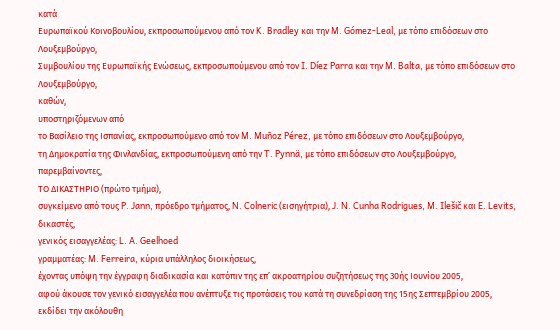κατά
Ευρωπαϊκού Κοινοβουλίου, εκπροσωπούμενου από τον K. Bradley και την M. Gómez-Leal, με τόπο επιδόσεων στο Λουξεμβούργο,
Συμβουλίου της Ευρωπαϊκής Ενώσεως, εκπροσωπούμενου από τον I. Díez Parra και την M. Balta, με τόπο επιδόσεων στο Λουξεμβούργο,
καθών,
υποστηριζόμενων από
το Βασίλειο της Ισπανίας, εκπροσωπούμενο από τον M. Muñoz Pérez, με τόπο επιδόσεων στο Λουξεμβούργο,
τη Δημοκρατία της Φινλανδίας, εκπροσωπούμενη από την T. Pynnä, με τόπο επιδόσεων στο Λουξεμβούργο,
παρεμβαίνοντες,
ΤΟ ΔΙΚΑΣΤΗΡΙΟ (πρώτο τμήμα),
συγκείμενο από τους P. Jann, πρόεδρο τμήματος, N. Colneric (εισηγήτρια), J. N. Cunha Rodrigues, M. Ilešič και E. Levits, δικαστές,
γενικός εισαγγελέας: L. A. Geelhoed
γραμματέας: M. Ferreira, κύρια υπάλληλος διοικήσεως,
έχοντας υπόψη την έγγραφη διαδικασία και κατόπιν της επ’ ακροατηρίου συζητήσεως της 30ής Ιουνίου 2005,
αφού άκουσε τον γενικό εισαγγελέα που ανέπτυξε τις προτάσεις του κατά τη συνεδρίαση της 15ης Σεπτεμβρίου 2005,
εκδίδει την ακόλουθη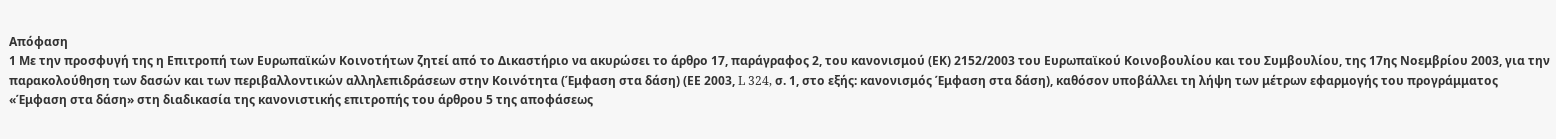Απόφαση
1 Με την προσφυγή της η Επιτροπή των Ευρωπαϊκών Κοινοτήτων ζητεί από το Δικαστήριο να ακυρώσει το άρθρο 17, παράγραφος 2, του κανονισμού (ΕΚ) 2152/2003 του Ευρωπαϊκού Κοινοβουλίου και του Συμβουλίου, της 17ης Νοεμβρίου 2003, για την παρακολούθηση των δασών και των περιβαλλοντικών αλληλεπιδράσεων στην Κοινότητα (Έμφαση στα δάση) (ΕΕ 2003, L 324, σ. 1, στο εξής: κανονισμός Έμφαση στα δάση), καθόσον υποβάλλει τη λήψη των μέτρων εφαρμογής του προγράμματος «Έμφαση στα δάση» στη διαδικασία της κανονιστικής επιτροπής του άρθρου 5 της αποφάσεως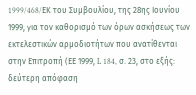1999/468/EΚ του Συμβουλίου, της 28ης Ιουνίου 1999, για τον καθορισμό των όρων ασκήσεως των εκτελεστικών αρμοδιοτήτων που ανατίθενται στην Επιτροπή (ΕΕ 1999, L 184, σ. 23, στο εξής: δεύτερη απόφαση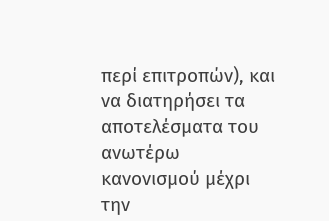περί επιτροπών), και να διατηρήσει τα αποτελέσματα του ανωτέρω κανονισμού μέχρι την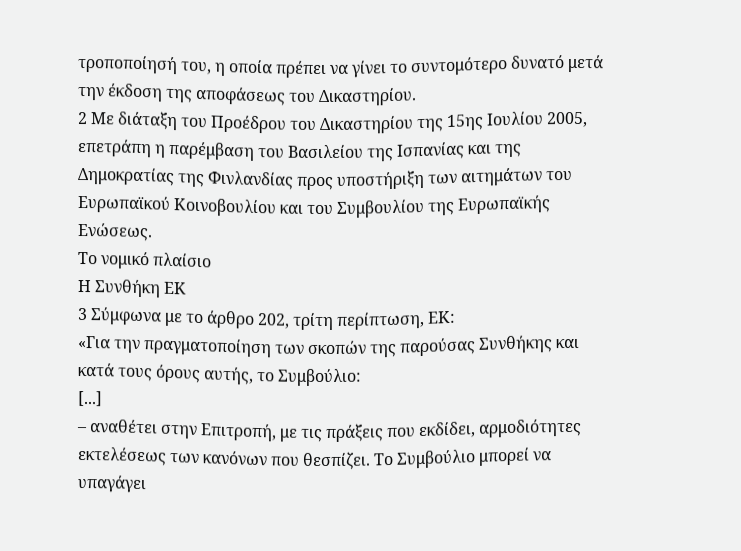τροποποίησή του, η οποία πρέπει να γίνει το συντομότερο δυνατό μετά την έκδοση της αποφάσεως του Δικαστηρίου.
2 Με διάταξη του Προέδρου του Δικαστηρίου της 15ης Ιουλίου 2005, επετράπη η παρέμβαση του Βασιλείου της Ισπανίας και της Δημοκρατίας της Φινλανδίας προς υποστήριξη των αιτημάτων του Ευρωπαϊκού Κοινοβουλίου και του Συμβουλίου της Ευρωπαϊκής Ενώσεως.
Το νομικό πλαίσιο
Η Συνθήκη EΚ
3 Σύμφωνα με το άρθρο 202, τρίτη περίπτωση, EΚ:
«Για την πραγματοποίηση των σκοπών της παρούσας Συνθήκης και κατά τους όρους αυτής, το Συμβούλιο:
[...]
– αναθέτει στην Επιτροπή, με τις πράξεις που εκδίδει, αρμοδιότητες εκτελέσεως των κανόνων που θεσπίζει. Το Συμβούλιο μπορεί να υπαγάγει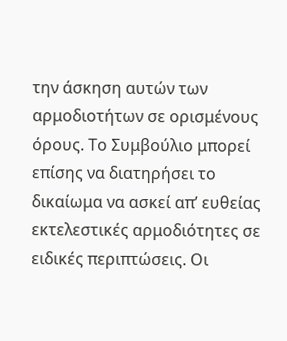την άσκηση αυτών των αρμοδιοτήτων σε ορισμένους όρους. Το Συμβούλιο μπορεί επίσης να διατηρήσει το δικαίωμα να ασκεί απ’ ευθείας εκτελεστικές αρμοδιότητες σε ειδικές περιπτώσεις. Οι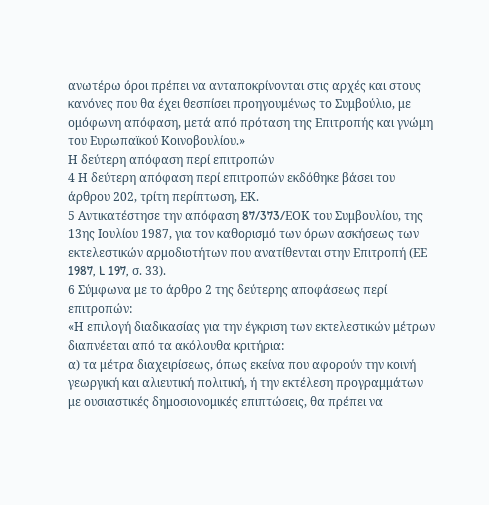ανωτέρω όροι πρέπει να ανταποκρίνονται στις αρχές και στους κανόνες που θα έχει θεσπίσει προηγουμένως το Συμβούλιο, με ομόφωνη απόφαση, μετά από πρόταση της Επιτροπής και γνώμη του Ευρωπαϊκού Κοινοβουλίου.»
Η δεύτερη απόφαση περί επιτροπών
4 Η δεύτερη απόφαση περί επιτροπών εκδόθηκε βάσει του άρθρου 202, τρίτη περίπτωση, ΕΚ.
5 Αντικατέστησε την απόφαση 87/373/EΟΚ του Συμβουλίου, της 13ης Ιουλίου 1987, για τον καθορισμό των όρων ασκήσεως των εκτελεστικών αρμοδιοτήτων που ανατίθενται στην Επιτροπή (ΕΕ 1987, L 197, σ. 33).
6 Σύμφωνα με το άρθρο 2 της δεύτερης αποφάσεως περί επιτροπών:
«Η επιλογή διαδικασίας για την έγκριση των εκτελεστικών μέτρων διαπνέεται από τα ακόλουθα κριτήρια:
α) τα μέτρα διαχειρίσεως, όπως εκείνα που αφορούν την κοινή γεωργική και αλιευτική πολιτική, ή την εκτέλεση προγραμμάτων με ουσιαστικές δημοσιονομικές επιπτώσεις, θα πρέπει να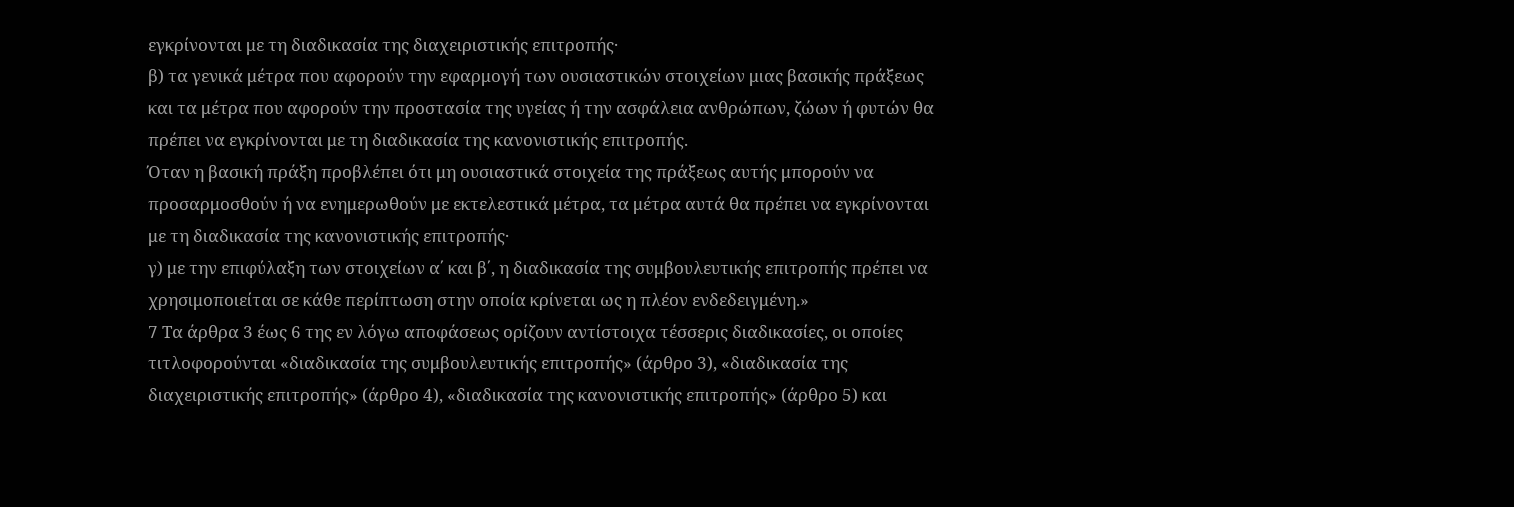εγκρίνονται με τη διαδικασία της διαχειριστικής επιτροπής·
β) τα γενικά μέτρα που αφορούν την εφαρμογή των ουσιαστικών στοιχείων μιας βασικής πράξεως και τα μέτρα που αφορούν την προστασία της υγείας ή την ασφάλεια ανθρώπων, ζώων ή φυτών θα πρέπει να εγκρίνονται με τη διαδικασία της κανονιστικής επιτροπής.
Όταν η βασική πράξη προβλέπει ότι μη ουσιαστικά στοιχεία της πράξεως αυτής μπορούν να προσαρμοσθούν ή να ενημερωθούν με εκτελεστικά μέτρα, τα μέτρα αυτά θα πρέπει να εγκρίνονται με τη διαδικασία της κανονιστικής επιτροπής·
γ) με την επιφύλαξη των στοιχείων α΄ και β΄, η διαδικασία της συμβουλευτικής επιτροπής πρέπει να χρησιμοποιείται σε κάθε περίπτωση στην οποία κρίνεται ως η πλέον ενδεδειγμένη.»
7 Τα άρθρα 3 έως 6 της εν λόγω αποφάσεως ορίζουν αντίστοιχα τέσσερις διαδικασίες, οι οποίες τιτλοφορούνται «διαδικασία της συμβουλευτικής επιτροπής» (άρθρο 3), «διαδικασία της διαχειριστικής επιτροπής» (άρθρο 4), «διαδικασία της κανονιστικής επιτροπής» (άρθρο 5) και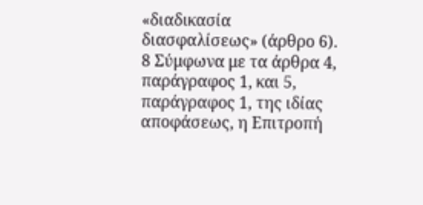«διαδικασία διασφαλίσεως» (άρθρο 6).
8 Σύμφωνα με τα άρθρα 4, παράγραφος 1, και 5, παράγραφος 1, της ιδίας αποφάσεως, η Επιτροπή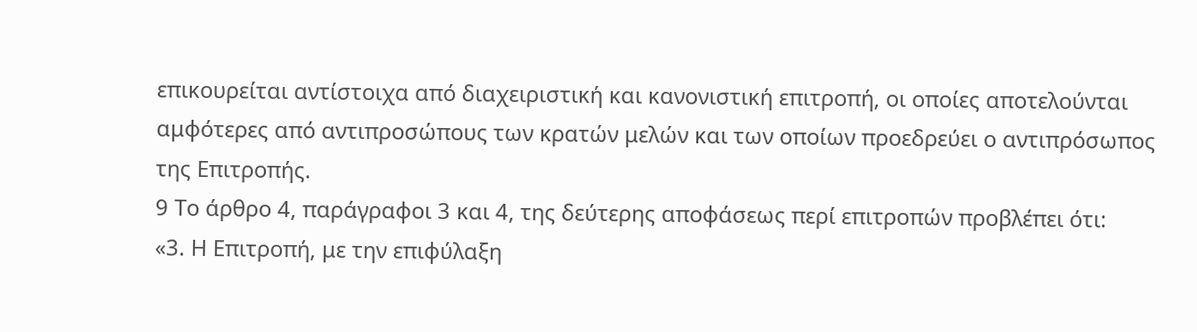επικουρείται αντίστοιχα από διαχειριστική και κανονιστική επιτροπή, οι οποίες αποτελούνται αμφότερες από αντιπροσώπους των κρατών μελών και των οποίων προεδρεύει ο αντιπρόσωπος της Επιτροπής.
9 Το άρθρο 4, παράγραφοι 3 και 4, της δεύτερης αποφάσεως περί επιτροπών προβλέπει ότι:
«3. Η Επιτροπή, με την επιφύλαξη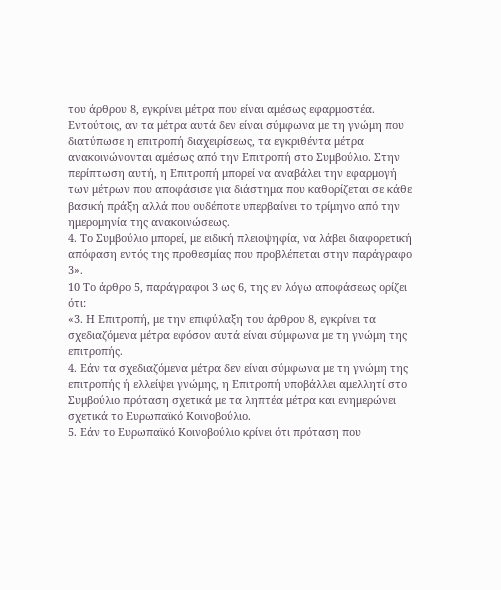του άρθρου 8, εγκρίνει μέτρα που είναι αμέσως εφαρμοστέα. Εντούτοις, αν τα μέτρα αυτά δεν είναι σύμφωνα με τη γνώμη που διατύπωσε η επιτροπή διαχειρίσεως, τα εγκριθέντα μέτρα ανακοινώνονται αμέσως από την Επιτροπή στο Συμβούλιο. Στην περίπτωση αυτή, η Επιτροπή μπορεί να αναβάλει την εφαρμογή των μέτρων που αποφάσισε για διάστημα που καθορίζεται σε κάθε βασική πράξη αλλά που ουδέποτε υπερβαίνει το τρίμηνο από την ημερομηνία της ανακοινώσεως.
4. Το Συμβούλιο μπορεί, με ειδική πλειοψηφία, να λάβει διαφορετική απόφαση εντός της προθεσμίας που προβλέπεται στην παράγραφο 3».
10 Το άρθρο 5, παράγραφοι 3 ως 6, της εν λόγω αποφάσεως ορίζει ότι:
«3. Η Επιτροπή, με την επιφύλαξη του άρθρου 8, εγκρίνει τα σχεδιαζόμενα μέτρα εφόσον αυτά είναι σύμφωνα με τη γνώμη της επιτροπής.
4. Εάν τα σχεδιαζόμενα μέτρα δεν είναι σύμφωνα με τη γνώμη της επιτροπής ή ελλείψει γνώμης, η Επιτροπή υποβάλλει αμελλητί στο Συμβούλιο πρόταση σχετικά με τα ληπτέα μέτρα και ενημερώνει σχετικά το Ευρωπαϊκό Κοινοβούλιο.
5. Εάν το Ευρωπαϊκό Κοινοβούλιο κρίνει ότι πρόταση που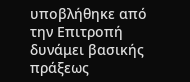υποβλήθηκε από την Επιτροπή δυνάμει βασικής πράξεως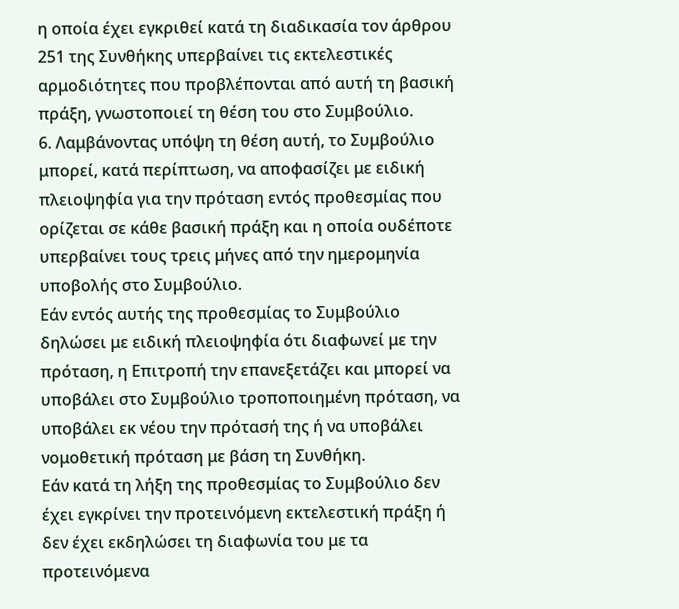η οποία έχει εγκριθεί κατά τη διαδικασία τον άρθρου 251 της Συνθήκης υπερβαίνει τις εκτελεστικές αρμοδιότητες που προβλέπονται από αυτή τη βασική πράξη, γνωστοποιεί τη θέση του στο Συμβούλιο.
6. Λαμβάνοντας υπόψη τη θέση αυτή, το Συμβούλιο μπορεί, κατά περίπτωση, να αποφασίζει με ειδική πλειοψηφία για την πρόταση εντός προθεσμίας που ορίζεται σε κάθε βασική πράξη και η οποία ουδέποτε υπερβαίνει τους τρεις μήνες από την ημερομηνία υποβολής στο Συμβούλιο.
Εάν εντός αυτής της προθεσμίας το Συμβούλιο δηλώσει με ειδική πλειοψηφία ότι διαφωνεί με την πρόταση, η Επιτροπή την επανεξετάζει και μπορεί να υποβάλει στο Συμβούλιο τροποποιημένη πρόταση, να υποβάλει εκ νέου την πρότασή της ή να υποβάλει νομοθετική πρόταση με βάση τη Συνθήκη.
Εάν κατά τη λήξη της προθεσμίας το Συμβούλιο δεν έχει εγκρίνει την προτεινόμενη εκτελεστική πράξη ή δεν έχει εκδηλώσει τη διαφωνία του με τα προτεινόμενα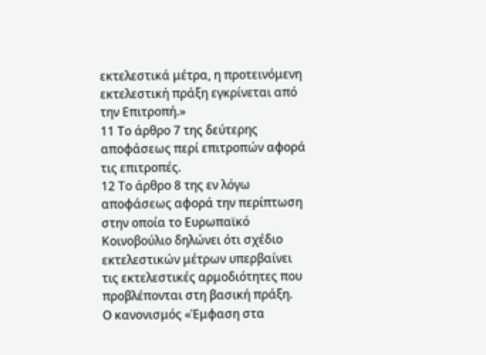εκτελεστικά μέτρα, η προτεινόμενη εκτελεστική πράξη εγκρίνεται από την Επιτροπή.»
11 Το άρθρο 7 της δεύτερης αποφάσεως περί επιτροπών αφορά τις επιτροπές.
12 Το άρθρο 8 της εν λόγω αποφάσεως αφορά την περίπτωση στην οποία το Ευρωπαϊκό Κοινοβούλιο δηλώνει ότι σχέδιο εκτελεστικών μέτρων υπερβαίνει τις εκτελεστικές αρμοδιότητες που προβλέπονται στη βασική πράξη.
Ο κανονισμός «Έμφαση στα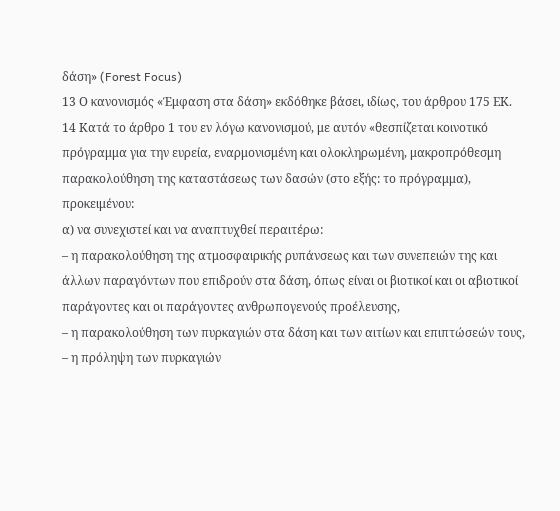δάση» (Forest Focus)
13 Ο κανονισμός «Έμφαση στα δάση» εκδόθηκε βάσει, ιδίως, του άρθρου 175 EΚ.
14 Κατά το άρθρο 1 του εν λόγω κανονισμού, με αυτόν «θεσπίζεται κοινοτικό πρόγραμμα για την ευρεία, εναρμονισμένη και ολοκληρωμένη, μακροπρόθεσμη παρακολούθηση της καταστάσεως των δασών (στο εξής: το πρόγραμμα), προκειμένου:
α) να συνεχιστεί και να αναπτυχθεί περαιτέρω:
– η παρακολούθηση της ατμοσφαιρικής ρυπάνσεως και των συνεπειών της και άλλων παραγόντων που επιδρούν στα δάση, όπως είναι οι βιοτικοί και οι αβιοτικοί παράγοντες και οι παράγοντες ανθρωπογενούς προέλευσης,
– η παρακολούθηση των πυρκαγιών στα δάση και των αιτίων και επιπτώσεών τους,
– η πρόληψη των πυρκαγιών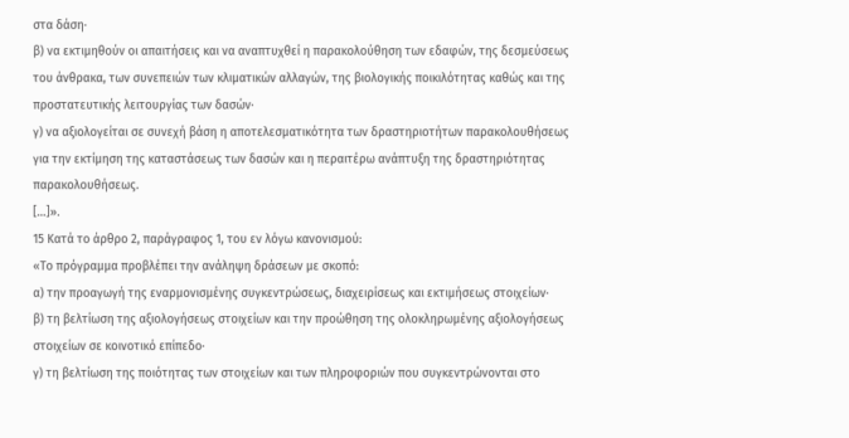στα δάση·
β) να εκτιμηθούν οι απαιτήσεις και να αναπτυχθεί η παρακολούθηση των εδαφών, της δεσμεύσεως του άνθρακα, των συνεπειών των κλιματικών αλλαγών, της βιολογικής ποικιλότητας καθώς και της προστατευτικής λειτουργίας των δασών·
γ) να αξιολογείται σε συνεχή βάση η αποτελεσματικότητα των δραστηριοτήτων παρακολουθήσεως για την εκτίμηση της καταστάσεως των δασών και η περαιτέρω ανάπτυξη της δραστηριότητας παρακολουθήσεως.
[…]».
15 Κατά το άρθρο 2, παράγραφος 1, του εν λόγω κανονισμού:
«Το πρόγραμμα προβλέπει την ανάληψη δράσεων με σκοπό:
α) την προαγωγή της εναρμονισμένης συγκεντρώσεως, διαχειρίσεως και εκτιμήσεως στοιχείων·
β) τη βελτίωση της αξιολογήσεως στοιχείων και την προώθηση της ολοκληρωμένης αξιολογήσεως στοιχείων σε κοινοτικό επίπεδο·
γ) τη βελτίωση της ποιότητας των στοιχείων και των πληροφοριών που συγκεντρώνονται στο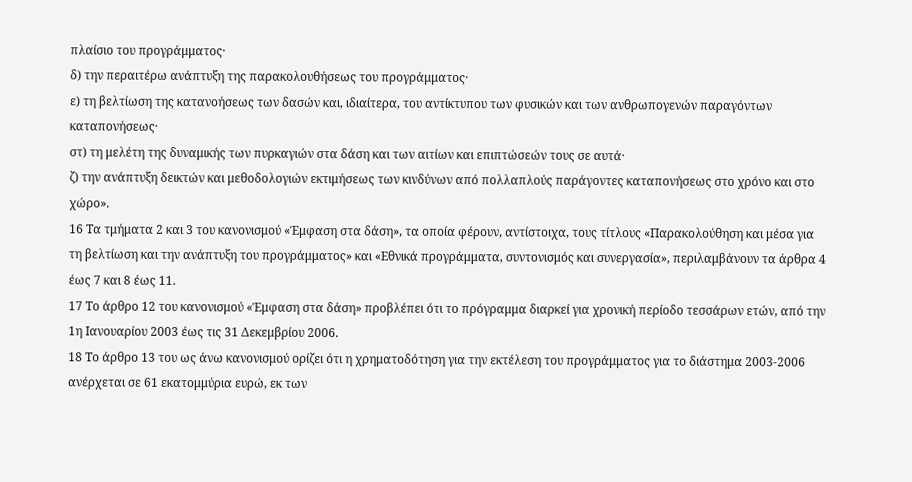πλαίσιο του προγράμματος·
δ) την περαιτέρω ανάπτυξη της παρακολουθήσεως του προγράμματος·
ε) τη βελτίωση της κατανοήσεως των δασών και, ιδιαίτερα, του αντίκτυπου των φυσικών και των ανθρωπογενών παραγόντων καταπονήσεως·
στ) τη μελέτη της δυναμικής των πυρκαγιών στα δάση και των αιτίων και επιπτώσεών τους σε αυτά·
ζ) την ανάπτυξη δεικτών και μεθοδολογιών εκτιμήσεως των κινδύνων από πολλαπλούς παράγοντες καταπονήσεως στο χρόνο και στο χώρο».
16 Τα τμήματα 2 και 3 του κανονισμού «Έμφαση στα δάση», τα οποία φέρουν, αντίστοιχα, τους τίτλους «Παρακολούθηση και μέσα για τη βελτίωση και την ανάπτυξη του προγράμματος» και «Εθνικά προγράμματα, συντονισμός και συνεργασία», περιλαμβάνουν τα άρθρα 4 έως 7 και 8 έως 11.
17 Το άρθρο 12 του κανονισμού «Έμφαση στα δάση» προβλέπει ότι το πρόγραμμα διαρκεί για χρονική περίοδο τεσσάρων ετών, από την 1η Ιανουαρίου 2003 έως τις 31 Δεκεμβρίου 2006.
18 Το άρθρο 13 του ως άνω κανονισμού ορίζει ότι η χρηματοδότηση για την εκτέλεση του προγράμματος για το διάστημα 2003-2006 ανέρχεται σε 61 εκατομμύρια ευρώ, εκ των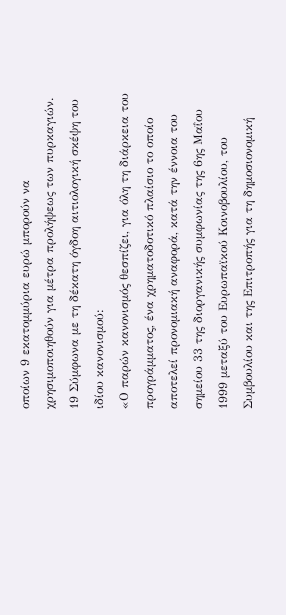οποίων 9 εκατομμύρια ευρώ μπορούν να χρησιμοποιηθούν για μέτρα προλήψεως των πυρκαγιών.
19 Σύμφωνα με τη δέκατη όγδοη αιτιολογική σκέψη του ιδίου κανονισμού:
«Ο παρών κανονισμός θεσπίζει, για όλη τη διάρκεια του προγράμματος, ένα χρηματοδοτικό πλαίσιο το οποίο αποτελεί προνομιακή αναφορά, κατά την έννοια του σημείου 33 της διοργανικής συμφωνίας της 6ης Μαΐου 1999 μεταξύ του Ευρωπαϊκού Κοινοβουλίου, του Συμβουλίου και της Επιτροπής για τη δημοσιονομική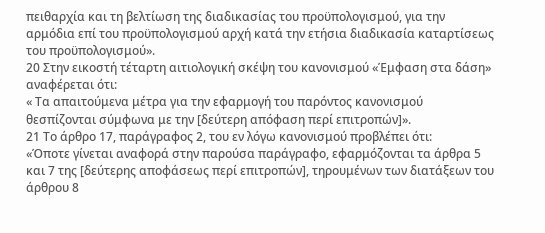πειθαρχία και τη βελτίωση της διαδικασίας του προϋπολογισμού, για την αρμόδια επί του προϋπολογισμού αρχή κατά την ετήσια διαδικασία καταρτίσεως του προϋπολογισμού».
20 Στην εικοστή τέταρτη αιτιολογική σκέψη του κανονισμού «Έμφαση στα δάση» αναφέρεται ότι:
« Τα απαιτούμενα μέτρα για την εφαρμογή του παρόντος κανονισμού θεσπίζονται σύμφωνα με την [δεύτερη απόφαση περί επιτροπών]».
21 Το άρθρο 17, παράγραφος 2, του εν λόγω κανονισμού προβλέπει ότι:
«Όποτε γίνεται αναφορά στην παρούσα παράγραφο, εφαρμόζονται τα άρθρα 5 και 7 της [δεύτερης αποφάσεως περί επιτροπών], τηρουμένων των διατάξεων του άρθρου 8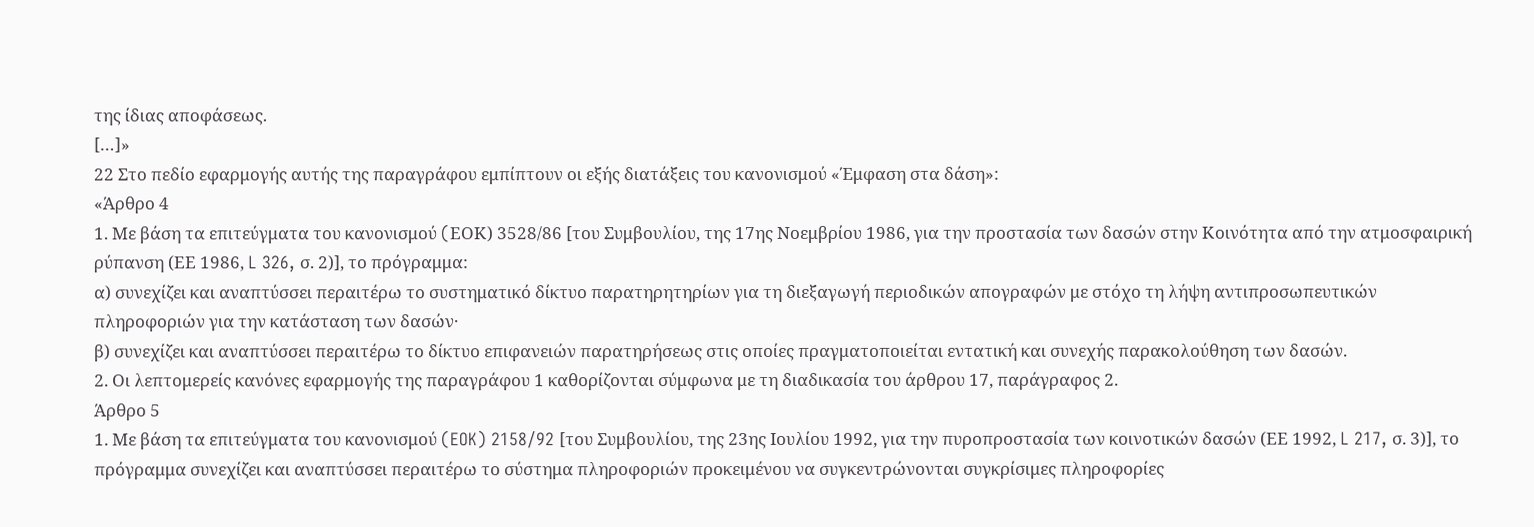της ίδιας αποφάσεως.
[…]»
22 Στο πεδίο εφαρμογής αυτής της παραγράφου εμπίπτουν οι εξής διατάξεις του κανονισμού «Έμφαση στα δάση»:
«Άρθρο 4
1. Με βάση τα επιτεύγματα του κανονισμού (EΟΚ) 3528/86 [του Συμβουλίου, της 17ης Νοεμβρίου 1986, για την προστασία των δασών στην Κοινότητα από την ατμοσφαιρική ρύπανση (ΕΕ 1986, L 326, σ. 2)], το πρόγραμμα:
α) συνεχίζει και αναπτύσσει περαιτέρω το συστηματικό δίκτυο παρατηρητηρίων για τη διεξαγωγή περιοδικών απογραφών με στόχο τη λήψη αντιπροσωπευτικών πληροφοριών για την κατάσταση των δασών·
β) συνεχίζει και αναπτύσσει περαιτέρω το δίκτυο επιφανειών παρατηρήσεως στις οποίες πραγματοποιείται εντατική και συνεχής παρακολούθηση των δασών.
2. Οι λεπτομερείς κανόνες εφαρμογής της παραγράφου 1 καθορίζονται σύμφωνα με τη διαδικασία του άρθρου 17, παράγραφος 2.
Άρθρο 5
1. Με βάση τα επιτεύγματα του κανονισμού (EOK) 2158/92 [του Συμβουλίου, της 23ης Ιουλίου 1992, για την πυροπροστασία των κοινοτικών δασών (ΕΕ 1992, L 217, σ. 3)], το πρόγραμμα συνεχίζει και αναπτύσσει περαιτέρω το σύστημα πληροφοριών προκειμένου να συγκεντρώνονται συγκρίσιμες πληροφορίες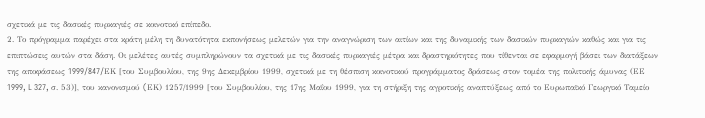σχετικά με τις δασικές πυρκαγιές σε κοινοτικό επίπεδο.
2. Το πρόγραμμα παρέχει στα κράτη μέλη τη δυνατότητα εκπονήσεως μελετών για την αναγνώριση των αιτίων και της δυναμικής των δασικών πυρκαγιών καθώς και για τις επιπτώσεις αυτών στα δάση. Οι μελέτες αυτές συμπληρώνουν τα σχετικά με τις δασικές πυρκαγιές μέτρα και δραστηριότητες που τίθενται σε εφαρμογή βάσει των διατάξεων της αποφάσεως 1999/847/EΚ [του Συμβουλίου, της 9ης Δεκεμβρίου 1999, σχετικά με τη θέσπιση κοινοτικού προγράμματος δράσεως στον τομέα της πολιτικής άμυνας (ΕΕ 1999, L 327, σ. 53)], του κανονισμού (EΚ) 1257/1999 [του Συμβουλίου, της 17ης Μαΐου 1999, για τη στήριξη της αγροτικής αναπτύξεως από το Ευρωπαϊκό Γεωργικό Ταμείο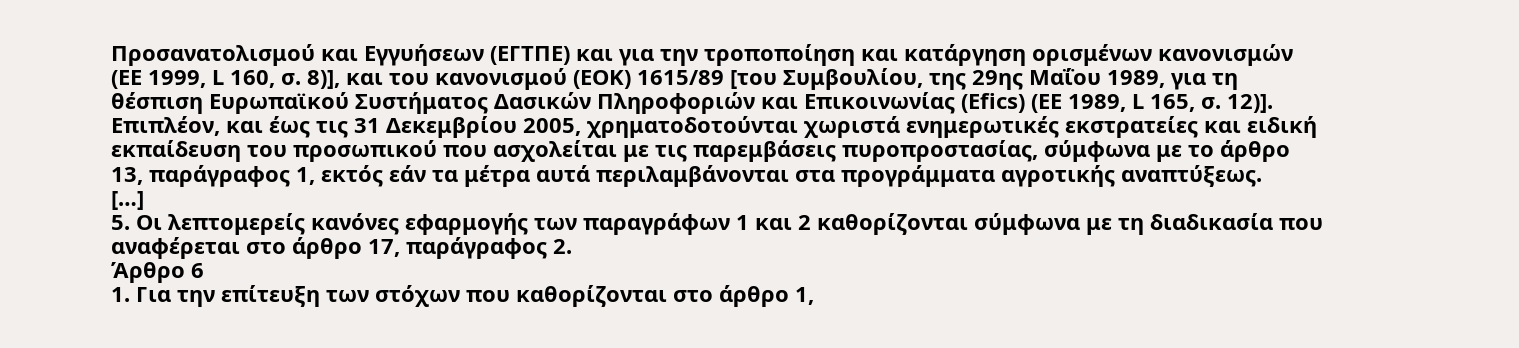Προσανατολισμού και Εγγυήσεων (ΕΓΤΠΕ) και για την τροποποίηση και κατάργηση ορισμένων κανονισμών (ΕΕ 1999, L 160, σ. 8)], και του κανονισμού (EOK) 1615/89 [του Συμβουλίου, της 29ης Μαΐου 1989, για τη θέσπιση Ευρωπαϊκού Συστήματος Δασικών Πληροφοριών και Επικοινωνίας (Efics) (ΕΕ 1989, L 165, σ. 12)].
Επιπλέον, και έως τις 31 Δεκεμβρίου 2005, χρηματοδοτούνται χωριστά ενημερωτικές εκστρατείες και ειδική εκπαίδευση του προσωπικού που ασχολείται με τις παρεμβάσεις πυροπροστασίας, σύμφωνα με το άρθρο 13, παράγραφος 1, εκτός εάν τα μέτρα αυτά περιλαμβάνονται στα προγράμματα αγροτικής αναπτύξεως.
[…]
5. Οι λεπτομερείς κανόνες εφαρμογής των παραγράφων 1 και 2 καθορίζονται σύμφωνα με τη διαδικασία που αναφέρεται στο άρθρο 17, παράγραφος 2.
Άρθρο 6
1. Για την επίτευξη των στόχων που καθορίζονται στο άρθρο 1,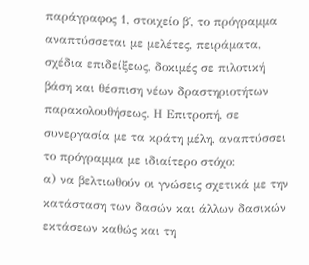παράγραφος 1, στοιχείο β΄, το πρόγραμμα αναπτύσσεται με μελέτες, πειράματα, σχέδια επιδείξεως, δοκιμές σε πιλοτική βάση και θέσπιση νέων δραστηριοτήτων παρακολουθήσεως. Η Επιτροπή, σε συνεργασία με τα κράτη μέλη, αναπτύσσει το πρόγραμμα με ιδιαίτερο στόχο:
α) να βελτιωθούν οι γνώσεις σχετικά με την κατάσταση των δασών και άλλων δασικών εκτάσεων καθώς και τη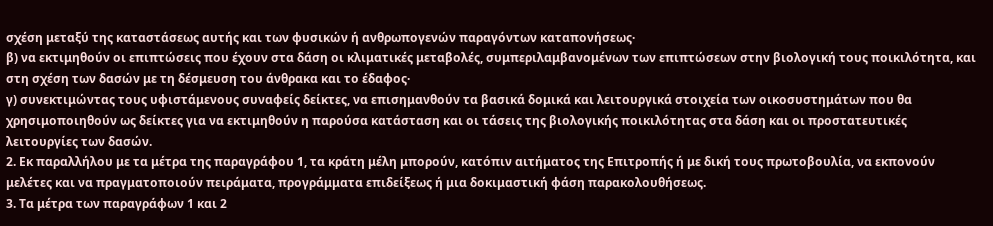σχέση μεταξύ της καταστάσεως αυτής και των φυσικών ή ανθρωπογενών παραγόντων καταπονήσεως·
β) να εκτιμηθούν οι επιπτώσεις που έχουν στα δάση οι κλιματικές μεταβολές, συμπεριλαμβανομένων των επιπτώσεων στην βιολογική τους ποικιλότητα, και στη σχέση των δασών με τη δέσμευση του άνθρακα και το έδαφος·
γ) συνεκτιμώντας τους υφιστάμενους συναφείς δείκτες, να επισημανθούν τα βασικά δομικά και λειτουργικά στοιχεία των οικοσυστημάτων που θα χρησιμοποιηθούν ως δείκτες για να εκτιμηθούν η παρούσα κατάσταση και οι τάσεις της βιολογικής ποικιλότητας στα δάση και οι προστατευτικές λειτουργίες των δασών.
2. Εκ παραλλήλου με τα μέτρα της παραγράφου 1, τα κράτη μέλη μπορούν, κατόπιν αιτήματος της Επιτροπής ή με δική τους πρωτοβουλία, να εκπονούν μελέτες και να πραγματοποιούν πειράματα, προγράμματα επιδείξεως ή μια δοκιμαστική φάση παρακολουθήσεως.
3. Τα μέτρα των παραγράφων 1 και 2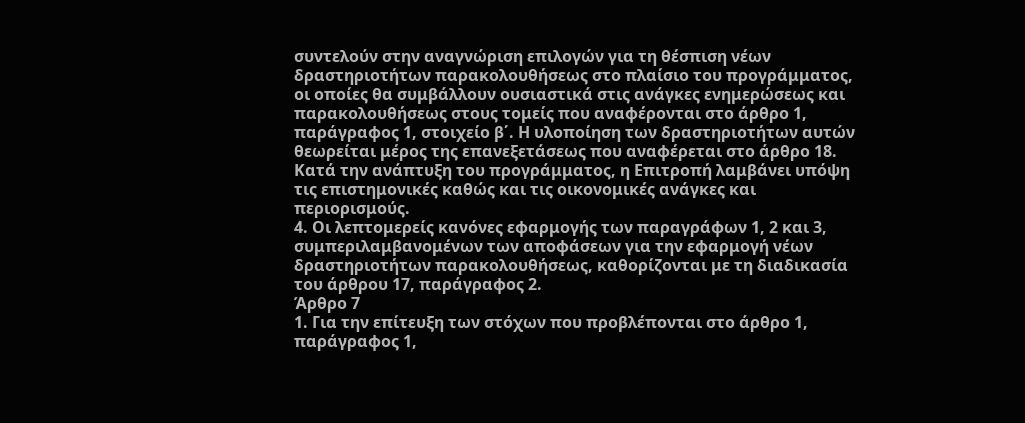συντελούν στην αναγνώριση επιλογών για τη θέσπιση νέων δραστηριοτήτων παρακολουθήσεως στο πλαίσιο του προγράμματος, οι οποίες θα συμβάλλουν ουσιαστικά στις ανάγκες ενημερώσεως και παρακολουθήσεως στους τομείς που αναφέρονται στο άρθρο 1, παράγραφος 1, στοιχείο β΄. Η υλοποίηση των δραστηριοτήτων αυτών θεωρείται μέρος της επανεξετάσεως που αναφέρεται στο άρθρο 18. Κατά την ανάπτυξη του προγράμματος, η Επιτροπή λαμβάνει υπόψη τις επιστημονικές καθώς και τις οικονομικές ανάγκες και περιορισμούς.
4. Οι λεπτομερείς κανόνες εφαρμογής των παραγράφων 1, 2 και 3, συμπεριλαμβανομένων των αποφάσεων για την εφαρμογή νέων δραστηριοτήτων παρακολουθήσεως, καθορίζονται με τη διαδικασία του άρθρου 17, παράγραφος 2.
Άρθρο 7
1. Για την επίτευξη των στόχων που προβλέπονται στο άρθρο 1, παράγραφος 1,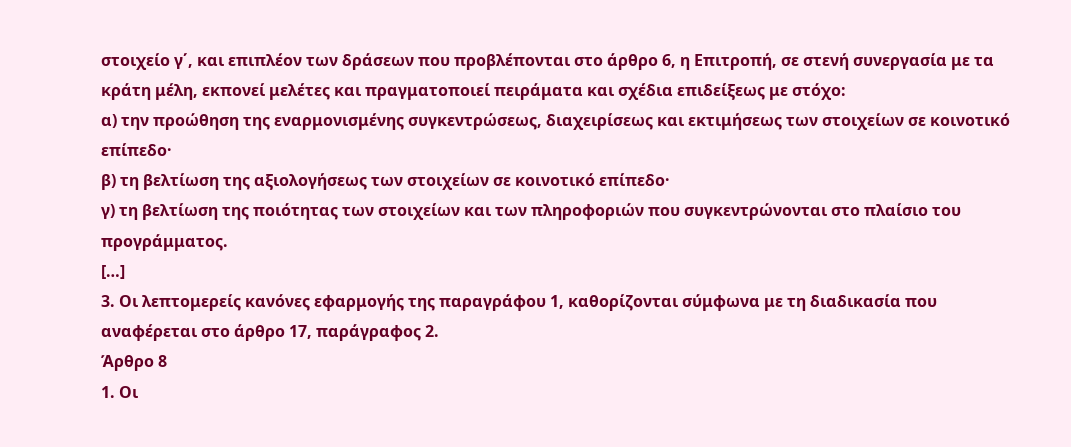στοιχείο γ΄, και επιπλέον των δράσεων που προβλέπονται στο άρθρο 6, η Επιτροπή, σε στενή συνεργασία με τα κράτη μέλη, εκπονεί μελέτες και πραγματοποιεί πειράματα και σχέδια επιδείξεως με στόχο:
α) την προώθηση της εναρμονισμένης συγκεντρώσεως, διαχειρίσεως και εκτιμήσεως των στοιχείων σε κοινοτικό επίπεδο·
β) τη βελτίωση της αξιολογήσεως των στοιχείων σε κοινοτικό επίπεδο·
γ) τη βελτίωση της ποιότητας των στοιχείων και των πληροφοριών που συγκεντρώνονται στο πλαίσιο του προγράμματος.
[…]
3. Οι λεπτομερείς κανόνες εφαρμογής της παραγράφου 1, καθορίζονται σύμφωνα με τη διαδικασία που αναφέρεται στο άρθρο 17, παράγραφος 2.
Άρθρο 8
1. Οι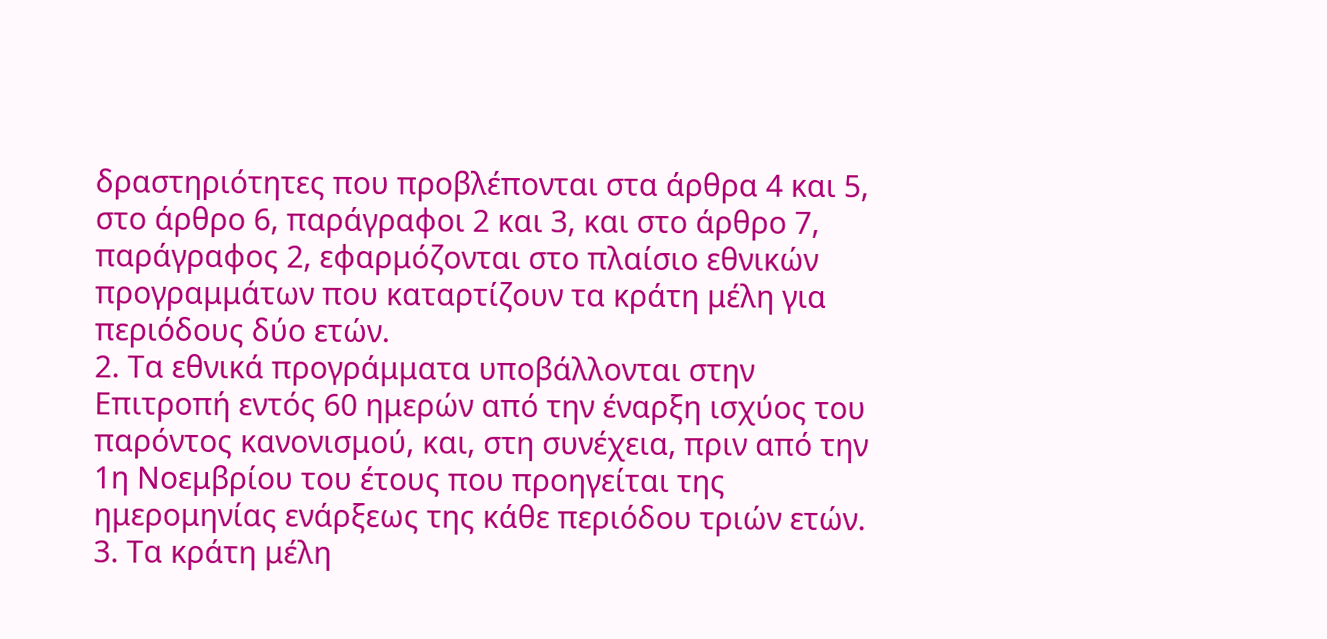δραστηριότητες που προβλέπονται στα άρθρα 4 και 5, στο άρθρο 6, παράγραφοι 2 και 3, και στο άρθρο 7, παράγραφος 2, εφαρμόζονται στο πλαίσιο εθνικών προγραμμάτων που καταρτίζουν τα κράτη μέλη για περιόδους δύο ετών.
2. Τα εθνικά προγράμματα υποβάλλονται στην Επιτροπή εντός 60 ημερών από την έναρξη ισχύος του παρόντος κανονισμού, και, στη συνέχεια, πριν από την 1η Νοεμβρίου του έτους που προηγείται της ημερομηνίας ενάρξεως της κάθε περιόδου τριών ετών.
3. Τα κράτη μέλη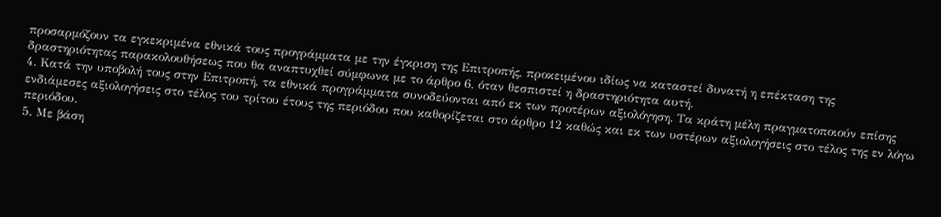προσαρμόζουν τα εγκεκριμένα εθνικά τους προγράμματα με την έγκριση της Επιτροπής, προκειμένου ιδίως να καταστεί δυνατή η επέκταση της δραστηριότητας παρακολουθήσεως που θα αναπτυχθεί σύμφωνα με το άρθρο 6, όταν θεσπιστεί η δραστηριότητα αυτή.
4. Κατά την υποβολή τους στην Επιτροπή, τα εθνικά προγράμματα συνοδεύονται από εκ των προτέρων αξιολόγηση. Τα κράτη μέλη πραγματοποιούν επίσης ενδιάμεσες αξιολογήσεις στο τέλος του τρίτου έτους της περιόδου που καθορίζεται στο άρθρο 12 καθώς και εκ των υστέρων αξιολογήσεις στο τέλος της εν λόγω περιόδου.
5. Με βάση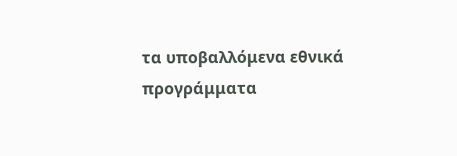τα υποβαλλόμενα εθνικά προγράμματα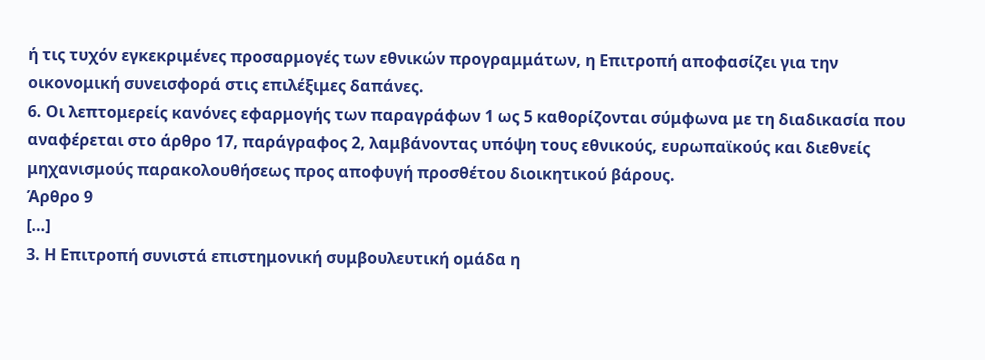ή τις τυχόν εγκεκριμένες προσαρμογές των εθνικών προγραμμάτων, η Επιτροπή αποφασίζει για την οικονομική συνεισφορά στις επιλέξιμες δαπάνες.
6. Οι λεπτομερείς κανόνες εφαρμογής των παραγράφων 1 ως 5 καθορίζονται σύμφωνα με τη διαδικασία που αναφέρεται στο άρθρο 17, παράγραφος 2, λαμβάνοντας υπόψη τους εθνικούς, ευρωπαϊκούς και διεθνείς μηχανισμούς παρακολουθήσεως προς αποφυγή προσθέτου διοικητικού βάρους.
Άρθρο 9
[…]
3. Η Επιτροπή συνιστά επιστημονική συμβουλευτική ομάδα η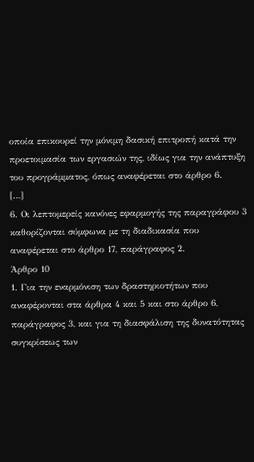οποία επικουρεί την μόνιμη δασική επιτροπή κατά την προετοιμασία των εργασιών της, ιδίως για την ανάπτυξη του προγράμματος, όπως αναφέρεται στο άρθρο 6.
[…]
6. Οι λεπτομερείς κανόνες εφαρμογής της παραγράφου 3 καθορίζονται σύμφωνα με τη διαδικασία που αναφέρεται στο άρθρο 17, παράγραφος 2.
Άρθρο 10
1. Για την εναρμόνιση των δραστηριοτήτων που αναφέρονται στα άρθρα 4 και 5 και στο άρθρο 6, παράγραφος 3, και για τη διασφάλιση της δυνατότητας συγκρίσεως των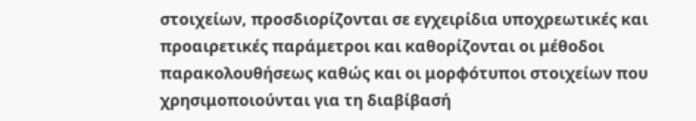στοιχείων, προσδιορίζονται σε εγχειρίδια υποχρεωτικές και προαιρετικές παράμετροι και καθορίζονται οι μέθοδοι παρακολουθήσεως καθώς και οι μορφóτυποι στοιχείων που χρησιμοποιούνται για τη διαβίβασή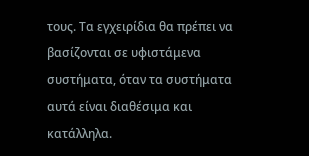τους. Τα εγχειρίδια θα πρέπει να βασίζονται σε υφιστάμενα συστήματα, όταν τα συστήματα αυτά είναι διαθέσιμα και κατάλληλα.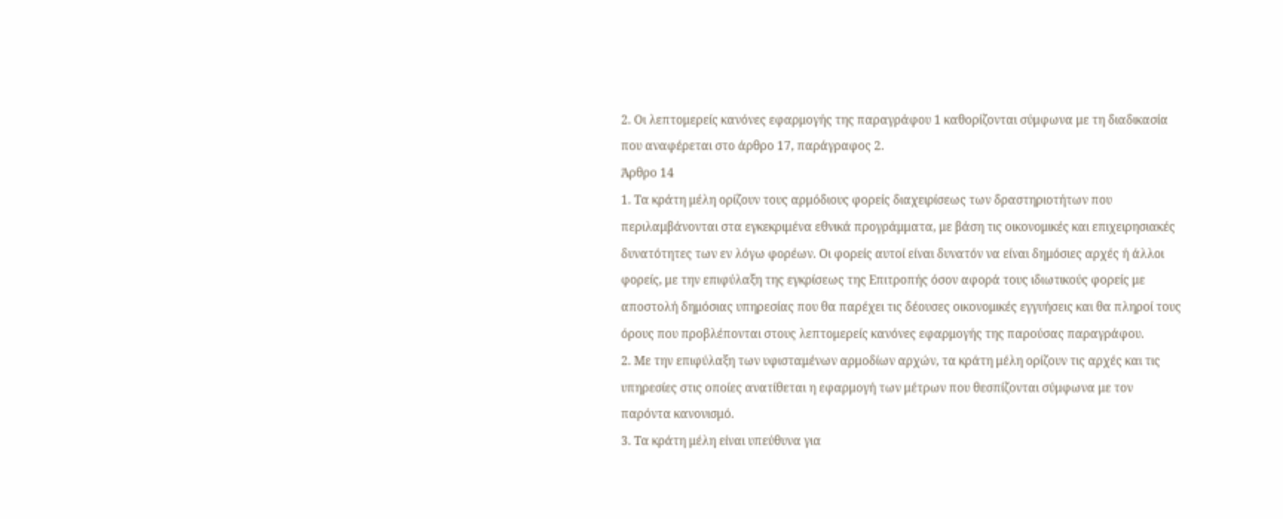2. Οι λεπτομερείς κανόνες εφαρμογής της παραγράφου 1 καθορίζονται σύμφωνα με τη διαδικασία που αναφέρεται στο άρθρο 17, παράγραφος 2.
Άρθρο 14
1. Τα κράτη μέλη ορίζουν τους αρμόδιους φορείς διαχειρίσεως των δραστηριοτήτων που περιλαμβάνονται στα εγκεκριμένα εθνικά προγράμματα, με βάση τις οικονομικές και επιχειρησιακές δυνατότητες των εν λόγω φορέων. Οι φορείς αυτοί είναι δυνατόν να είναι δημόσιες αρχές ή άλλοι φορείς, με την επιφύλαξη της εγκρίσεως της Επιτροπής όσον αφορά τους ιδιωτικούς φορείς με αποστολή δημόσιας υπηρεσίας που θα παρέχει τις δέουσες οικονομικές εγγυήσεις και θα πληροί τους όρους που προβλέπονται στους λεπτομερείς κανόνες εφαρμογής της παρούσας παραγράφου.
2. Με την επιφύλαξη των υφισταμένων αρμοδίων αρχών, τα κράτη μέλη ορίζουν τις αρχές και τις υπηρεσίες στις οποίες ανατίθεται η εφαρμογή των μέτρων που θεσπίζονται σύμφωνα με τον παρόντα κανονισμό.
3. Τα κράτη μέλη είναι υπεύθυνα για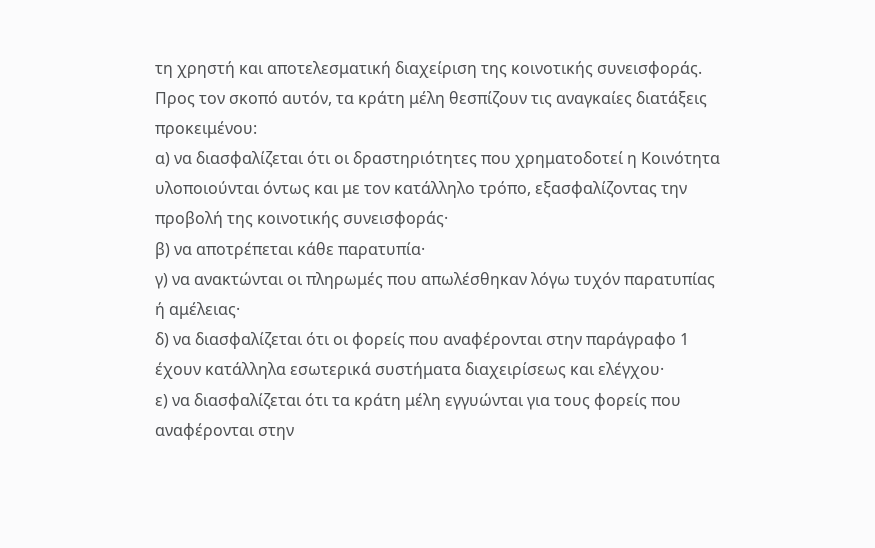τη χρηστή και αποτελεσματική διαχείριση της κοινοτικής συνεισφοράς. Προς τον σκοπό αυτόν, τα κράτη μέλη θεσπίζουν τις αναγκαίες διατάξεις προκειμένου:
α) να διασφαλίζεται ότι οι δραστηριότητες που χρηματοδοτεί η Κοινότητα υλοποιούνται όντως και με τον κατάλληλο τρόπο, εξασφαλίζοντας την προβολή της κοινοτικής συνεισφοράς·
β) να αποτρέπεται κάθε παρατυπία·
γ) να ανακτώνται οι πληρωμές που απωλέσθηκαν λόγω τυχόν παρατυπίας ή αμέλειας·
δ) να διασφαλίζεται ότι οι φορείς που αναφέρονται στην παράγραφο 1 έχουν κατάλληλα εσωτερικά συστήματα διαχειρίσεως και ελέγχου·
ε) να διασφαλίζεται ότι τα κράτη μέλη εγγυώνται για τους φορείς που αναφέρονται στην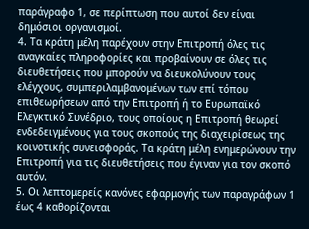παράγραφο 1, σε περίπτωση που αυτοί δεν είναι δημόσιοι οργανισμοί.
4. Τα κράτη μέλη παρέχουν στην Επιτροπή όλες τις αναγκαίες πληροφορίες και προβαίνουν σε όλες τις διευθετήσεις που μπορούν να διευκολύνουν τους ελέγχους, συμπεριλαμβανομένων των επί τόπου επιθεωρήσεων από την Επιτροπή ή το Ευρωπαϊκό Ελεγκτικό Συνέδριο, τους οποίους η Επιτροπή θεωρεί ενδεδειγμένους για τους σκοπούς της διαχειρίσεως της κοινοτικής συνεισφοράς. Τα κράτη μέλη ενημερώνουν την Επιτροπή για τις διευθετήσεις που έγιναν για τον σκοπό αυτόν.
5. Οι λεπτομερείς κανόνες εφαρμογής των παραγράφων 1 έως 4 καθορίζονται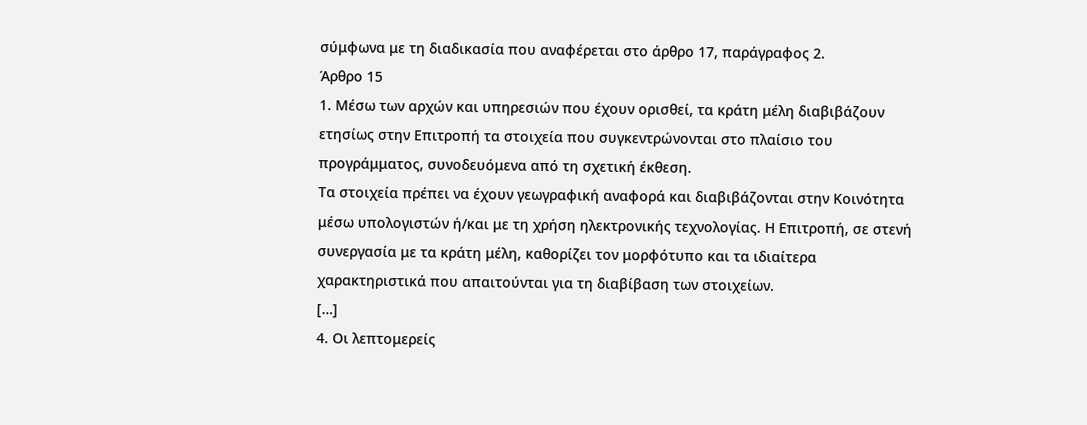σύμφωνα με τη διαδικασία που αναφέρεται στο άρθρο 17, παράγραφος 2.
Άρθρο 15
1. Μέσω των αρχών και υπηρεσιών που έχουν ορισθεί, τα κράτη μέλη διαβιβάζουν ετησίως στην Επιτροπή τα στοιχεία που συγκεντρώνονται στο πλαίσιο του προγράμματος, συνοδευόμενα από τη σχετική έκθεση.
Τα στοιχεία πρέπει να έχουν γεωγραφική αναφορά και διαβιβάζονται στην Κοινότητα μέσω υπολογιστών ή/και με τη χρήση ηλεκτρονικής τεχνολογίας. Η Επιτροπή, σε στενή συνεργασία με τα κράτη μέλη, καθορίζει τον μορφότυπο και τα ιδιαίτερα χαρακτηριστικά που απαιτούνται για τη διαβίβαση των στοιχείων.
[…]
4. Οι λεπτομερείς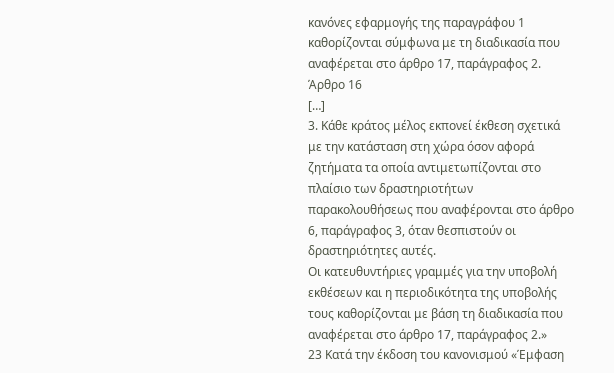κανόνες εφαρμογής της παραγράφου 1 καθορίζονται σύμφωνα με τη διαδικασία που αναφέρεται στο άρθρο 17, παράγραφος 2.
Άρθρο 16
[…]
3. Κάθε κράτος μέλος εκπονεί έκθεση σχετικά με την κατάσταση στη χώρα όσον αφορά ζητήματα τα οποία αντιμετωπίζονται στο πλαίσιο των δραστηριοτήτων παρακολουθήσεως που αναφέρονται στο άρθρο 6, παράγραφος 3, όταν θεσπιστούν οι δραστηριότητες αυτές.
Οι κατευθυντήριες γραμμές για την υποβολή εκθέσεων και η περιοδικότητα της υποβολής τους καθορίζονται με βάση τη διαδικασία που αναφέρεται στο άρθρο 17, παράγραφος 2.»
23 Κατά την έκδοση του κανονισμού «Έμφαση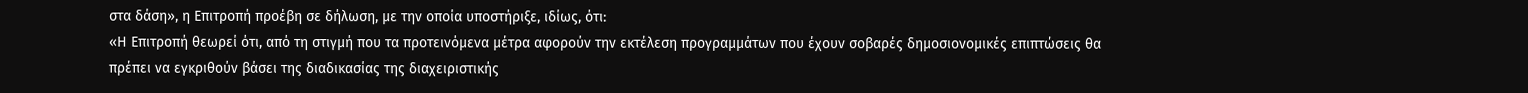στα δάση», η Επιτροπή προέβη σε δήλωση, με την οποία υποστήριξε, ιδίως, ότι:
«Η Επιτροπή θεωρεί ότι, από τη στιγμή που τα προτεινόμενα μέτρα αφορούν την εκτέλεση προγραμμάτων που έχουν σοβαρές δημοσιονομικές επιπτώσεις θα πρέπει να εγκριθούν βάσει της διαδικασίας της διαχειριστικής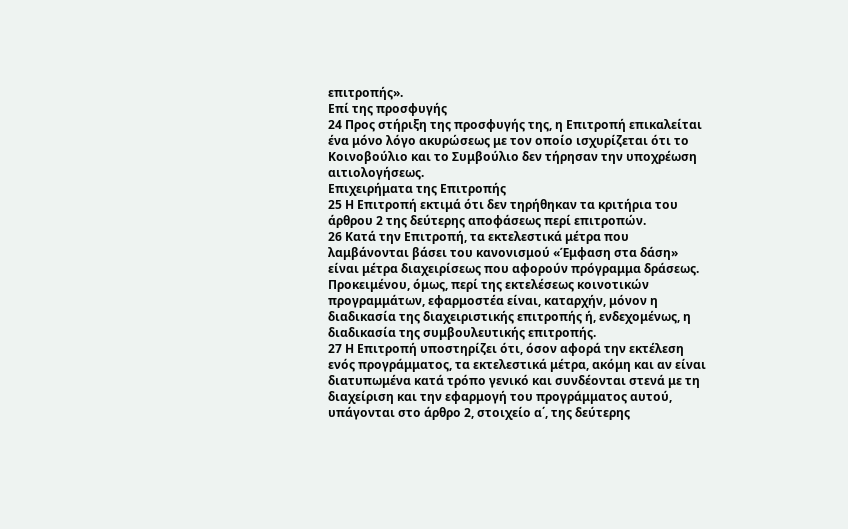επιτροπής».
Επί της προσφυγής
24 Προς στήριξη της προσφυγής της, η Επιτροπή επικαλείται ένα μόνο λόγο ακυρώσεως με τον οποίο ισχυρίζεται ότι το Κοινοβούλιο και το Συμβούλιο δεν τήρησαν την υποχρέωση αιτιολογήσεως.
Επιχειρήματα της Επιτροπής
25 Η Επιτροπή εκτιμά ότι δεν τηρήθηκαν τα κριτήρια του άρθρου 2 της δεύτερης αποφάσεως περί επιτροπών.
26 Κατά την Επιτροπή, τα εκτελεστικά μέτρα που λαμβάνονται βάσει του κανονισμού «Έμφαση στα δάση» είναι μέτρα διαχειρίσεως που αφορούν πρόγραμμα δράσεως. Προκειμένου, όμως, περί της εκτελέσεως κοινοτικών προγραμμάτων, εφαρμοστέα είναι, καταρχήν, μόνον η διαδικασία της διαχειριστικής επιτροπής ή, ενδεχομένως, η διαδικασία της συμβουλευτικής επιτροπής.
27 Η Επιτροπή υποστηρίζει ότι, όσον αφορά την εκτέλεση ενός προγράμματος, τα εκτελεστικά μέτρα, ακόμη και αν είναι διατυπωμένα κατά τρόπο γενικό και συνδέονται στενά με τη διαχείριση και την εφαρμογή του προγράμματος αυτού, υπάγονται στο άρθρο 2, στοιχείο α΄, της δεύτερης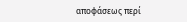αποφάσεως περί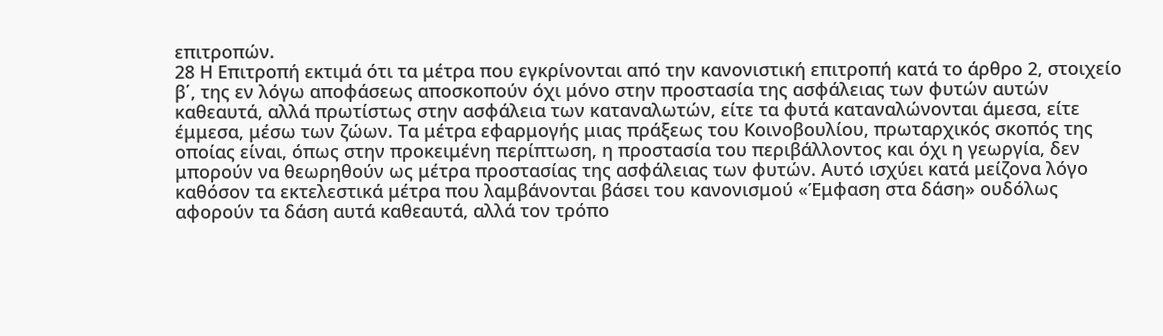επιτροπών.
28 Η Επιτροπή εκτιμά ότι τα μέτρα που εγκρίνονται από την κανονιστική επιτροπή κατά το άρθρο 2, στοιχείο β΄, της εν λόγω αποφάσεως αποσκοπούν όχι μόνο στην προστασία της ασφάλειας των φυτών αυτών καθεαυτά, αλλά πρωτίστως στην ασφάλεια των καταναλωτών, είτε τα φυτά καταναλώνονται άμεσα, είτε έμμεσα, μέσω των ζώων. Τα μέτρα εφαρμογής μιας πράξεως του Κοινοβουλίου, πρωταρχικός σκοπός της οποίας είναι, όπως στην προκειμένη περίπτωση, η προστασία του περιβάλλοντος και όχι η γεωργία, δεν μπορούν να θεωρηθούν ως μέτρα προστασίας της ασφάλειας των φυτών. Αυτό ισχύει κατά μείζονα λόγο καθόσον τα εκτελεστικά μέτρα που λαμβάνονται βάσει του κανονισμού «Έμφαση στα δάση» ουδόλως αφορούν τα δάση αυτά καθεαυτά, αλλά τον τρόπο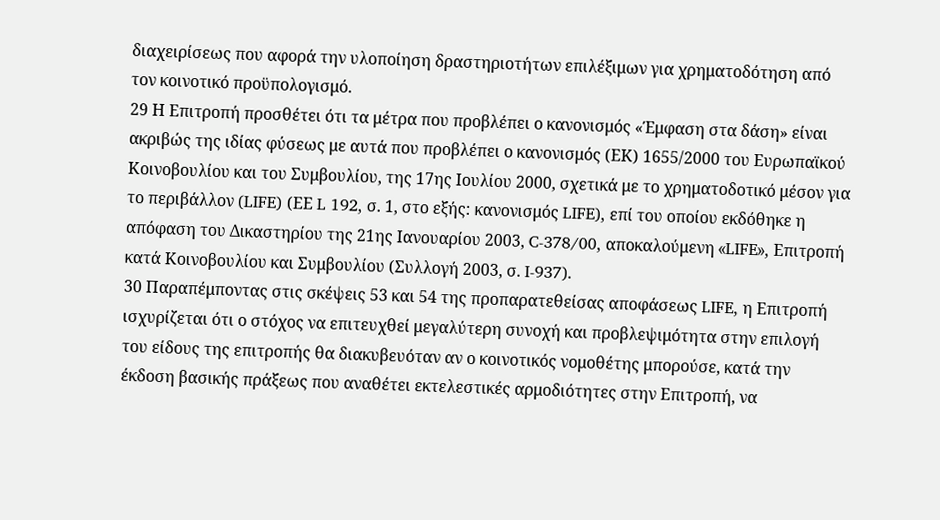διαχειρίσεως που αφορά την υλοποίηση δραστηριοτήτων επιλέξιμων για χρηματοδότηση από τον κοινοτικό προϋπολογισμό.
29 Η Επιτροπή προσθέτει ότι τα μέτρα που προβλέπει ο κανονισμός «Έμφαση στα δάση» είναι ακριβώς της ιδίας φύσεως με αυτά που προβλέπει ο κανονισμός (ΕΚ) 1655/2000 του Ευρωπαϊκού Κοινοβουλίου και του Συμβουλίου, της 17ης Ιουλίου 2000, σχετικά με το χρηματοδοτικό μέσον για το περιβάλλον (LIFE) (ΕΕ L 192, σ. 1, στο εξής: κανονισμός LIFE), επί του οποίου εκδόθηκε η απόφαση του Δικαστηρίου της 21ης Ιανουαρίου 2003, C-378/00, αποκαλούμενη «LIFE», Επιτροπή κατά Κοινοβουλίου και Συμβουλίου (Συλλογή 2003, σ. I‑937).
30 Παραπέμποντας στις σκέψεις 53 και 54 της προπαρατεθείσας αποφάσεως LIFE, η Επιτροπή ισχυρίζεται ότι ο στόχος να επιτευχθεί μεγαλύτερη συνοχή και προβλεψιμότητα στην επιλογή του είδους της επιτροπής θα διακυβευόταν αν ο κοινοτικός νομοθέτης μπορούσε, κατά την έκδοση βασικής πράξεως που αναθέτει εκτελεστικές αρμοδιότητες στην Επιτροπή, να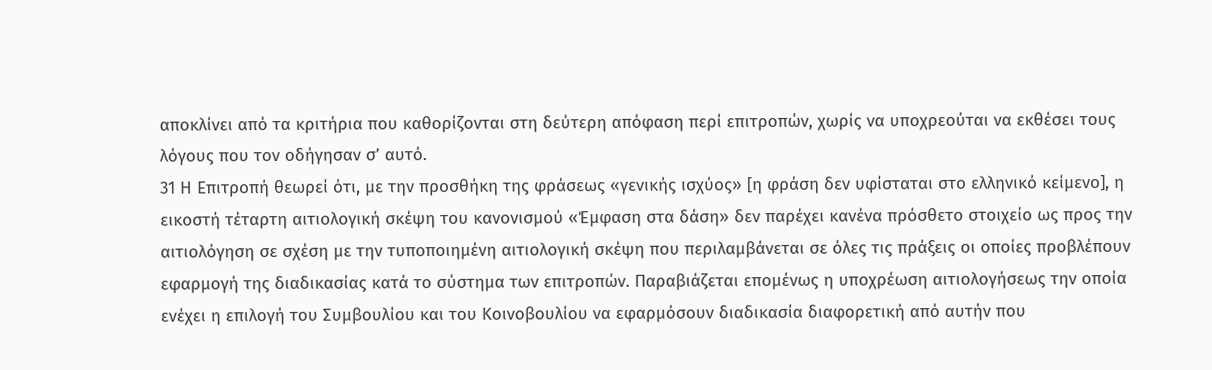αποκλίνει από τα κριτήρια που καθορίζονται στη δεύτερη απόφαση περί επιτροπών, χωρίς να υποχρεούται να εκθέσει τους λόγους που τον οδήγησαν σ’ αυτό.
31 Η Επιτροπή θεωρεί ότι, με την προσθήκη της φράσεως «γενικής ισχύος» [η φράση δεν υφίσταται στο ελληνικό κείμενο], η εικοστή τέταρτη αιτιολογική σκέψη του κανονισμού «Έμφαση στα δάση» δεν παρέχει κανένα πρόσθετο στοιχείο ως προς την αιτιολόγηση σε σχέση με την τυποποιημένη αιτιολογική σκέψη που περιλαμβάνεται σε όλες τις πράξεις οι οποίες προβλέπουν εφαρμογή της διαδικασίας κατά το σύστημα των επιτροπών. Παραβιάζεται επομένως η υποχρέωση αιτιολογήσεως την οποία ενέχει η επιλογή του Συμβουλίου και του Κοινοβουλίου να εφαρμόσουν διαδικασία διαφορετική από αυτήν που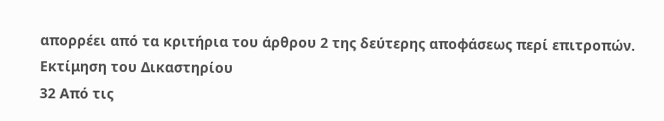απορρέει από τα κριτήρια του άρθρου 2 της δεύτερης αποφάσεως περί επιτροπών.
Εκτίμηση του Δικαστηρίου
32 Από τις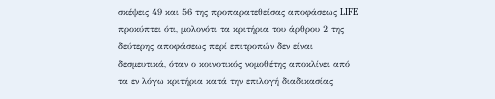σκέψεις 49 και 56 της προπαρατεθείσας αποφάσεως LIFE προκύπτει ότι, μολονότι τα κριτήρια του άρθρου 2 της δεύτερης αποφάσεως περί επιτροπών δεν είναι δεσμευτικά, όταν ο κοινοτικός νομοθέτης αποκλίνει από τα εν λόγω κριτήρια κατά την επιλογή διαδικασίας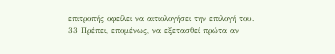επιτροπής οφείλει να αιτιολογήσει την επιλογή του.
33 Πρέπει, επομένως, να εξετασθεί πρώτα αν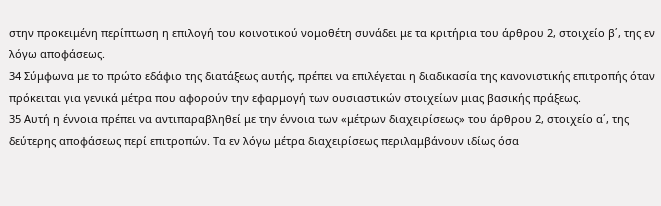στην προκειμένη περίπτωση η επιλογή του κοινοτικού νομοθέτη συνάδει με τα κριτήρια του άρθρου 2, στοιχείο β΄, της εν λόγω αποφάσεως.
34 Σύμφωνα με το πρώτο εδάφιο της διατάξεως αυτής, πρέπει να επιλέγεται η διαδικασία της κανονιστικής επιτροπής όταν πρόκειται για γενικά μέτρα που αφορούν την εφαρμογή των ουσιαστικών στοιχείων μιας βασικής πράξεως.
35 Αυτή η έννοια πρέπει να αντιπαραβληθεί με την έννοια των «μέτρων διαχειρίσεως» του άρθρου 2, στοιχείο α΄, της δεύτερης αποφάσεως περί επιτροπών. Τα εν λόγω μέτρα διαχειρίσεως περιλαμβάνουν ιδίως όσα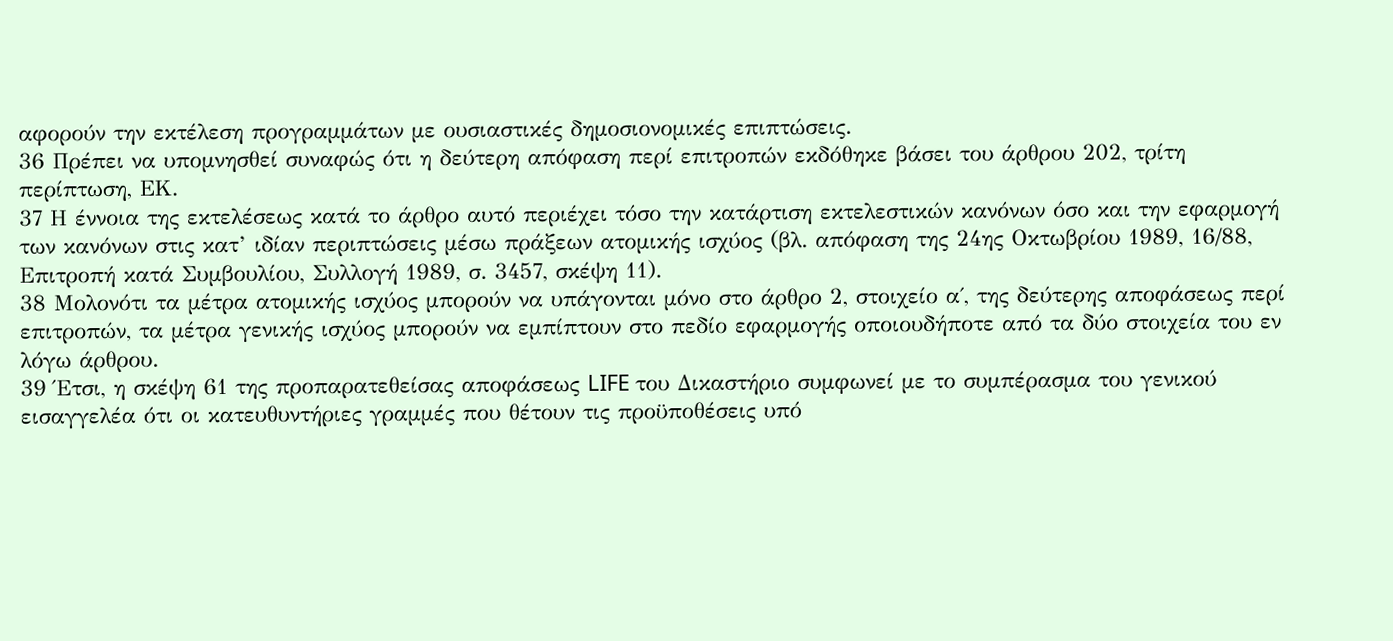αφορούν την εκτέλεση προγραμμάτων με ουσιαστικές δημοσιονομικές επιπτώσεις.
36 Πρέπει να υπομνησθεί συναφώς ότι η δεύτερη απόφαση περί επιτροπών εκδόθηκε βάσει του άρθρου 202, τρίτη περίπτωση, ΕK.
37 Η έννοια της εκτελέσεως κατά το άρθρο αυτό περιέχει τόσο την κατάρτιση εκτελεστικών κανόνων όσο και την εφαρμογή των κανόνων στις κατ’ ιδίαν περιπτώσεις μέσω πράξεων ατομικής ισχύος (βλ. απόφαση της 24ης Οκτωβρίου 1989, 16/88, Επιτροπή κατά Συμβουλίου, Συλλογή 1989, σ. 3457, σκέψη 11).
38 Μολονότι τα μέτρα ατομικής ισχύος μπορούν να υπάγονται μόνο στο άρθρο 2, στοιχείο α΄, της δεύτερης αποφάσεως περί επιτροπών, τα μέτρα γενικής ισχύος μπορούν να εμπίπτουν στο πεδίο εφαρμογής οποιουδήποτε από τα δύο στοιχεία του εν λόγω άρθρου.
39 Έτσι, η σκέψη 61 της προπαρατεθείσας αποφάσεως LIFE του Δικαστήριο συμφωνεί με το συμπέρασμα του γενικού εισαγγελέα ότι οι κατευθυντήριες γραμμές που θέτουν τις προϋποθέσεις υπό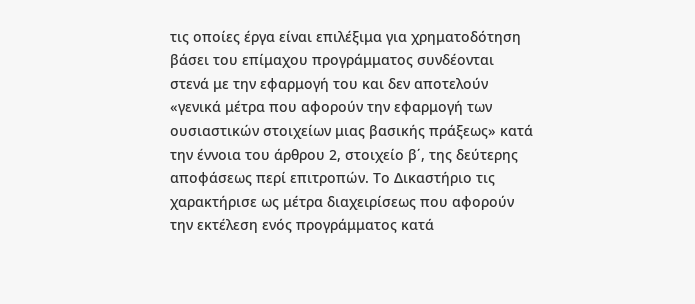τις οποίες έργα είναι επιλέξιμα για χρηματοδότηση βάσει του επίμαχου προγράμματος συνδέονται στενά με την εφαρμογή του και δεν αποτελούν «γενικά μέτρα που αφορούν την εφαρμογή των ουσιαστικών στοιχείων μιας βασικής πράξεως» κατά την έννοια του άρθρου 2, στοιχείο β΄, της δεύτερης αποφάσεως περί επιτροπών. Το Δικαστήριο τις χαρακτήρισε ως μέτρα διαχειρίσεως που αφορούν την εκτέλεση ενός προγράμματος κατά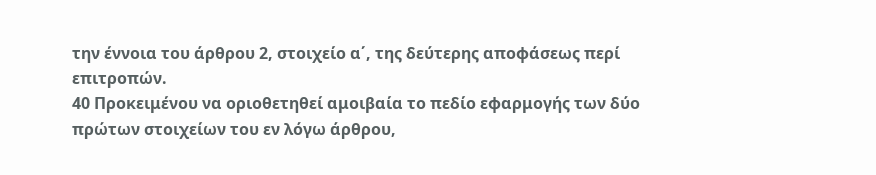την έννοια του άρθρου 2, στοιχείο α΄, της δεύτερης αποφάσεως περί επιτροπών.
40 Προκειμένου να οριοθετηθεί αμοιβαία το πεδίο εφαρμογής των δύο πρώτων στοιχείων του εν λόγω άρθρου,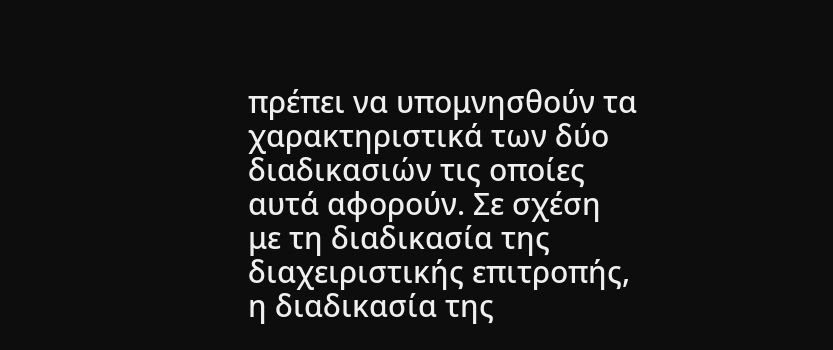πρέπει να υπομνησθούν τα χαρακτηριστικά των δύο διαδικασιών τις οποίες αυτά αφορούν. Σε σχέση με τη διαδικασία της διαχειριστικής επιτροπής, η διαδικασία της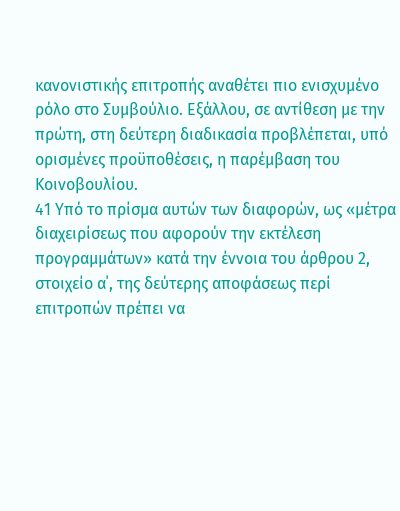κανονιστικής επιτροπής αναθέτει πιο ενισχυμένο ρόλο στο Συμβούλιο. Εξάλλου, σε αντίθεση με την πρώτη, στη δεύτερη διαδικασία προβλέπεται, υπό ορισμένες προϋποθέσεις, η παρέμβαση του Κοινοβουλίου.
41 Υπό το πρίσμα αυτών των διαφορών, ως «μέτρα διαχειρίσεως που αφορούν την εκτέλεση προγραμμάτων» κατά την έννοια του άρθρου 2, στοιχείο α΄, της δεύτερης αποφάσεως περί επιτροπών πρέπει να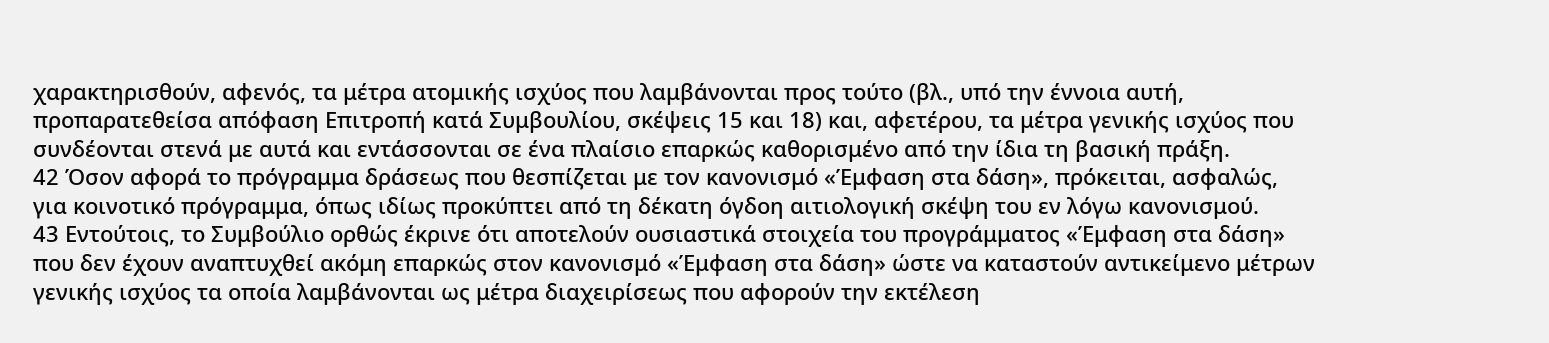χαρακτηρισθούν, αφενός, τα μέτρα ατομικής ισχύος που λαμβάνονται προς τούτο (βλ., υπό την έννοια αυτή, προπαρατεθείσα απόφαση Επιτροπή κατά Συμβουλίου, σκέψεις 15 και 18) και, αφετέρου, τα μέτρα γενικής ισχύος που συνδέονται στενά με αυτά και εντάσσονται σε ένα πλαίσιο επαρκώς καθορισμένο από την ίδια τη βασική πράξη.
42 Όσον αφορά το πρόγραμμα δράσεως που θεσπίζεται με τον κανονισμό «Έμφαση στα δάση», πρόκειται, ασφαλώς, για κοινοτικό πρόγραμμα, όπως ιδίως προκύπτει από τη δέκατη όγδοη αιτιολογική σκέψη του εν λόγω κανονισμού.
43 Εντούτοις, το Συμβούλιο ορθώς έκρινε ότι αποτελούν ουσιαστικά στοιχεία του προγράμματος «Έμφαση στα δάση» που δεν έχουν αναπτυχθεί ακόμη επαρκώς στον κανονισμό «Έμφαση στα δάση» ώστε να καταστούν αντικείμενο μέτρων γενικής ισχύος τα οποία λαμβάνονται ως μέτρα διαχειρίσεως που αφορούν την εκτέλεση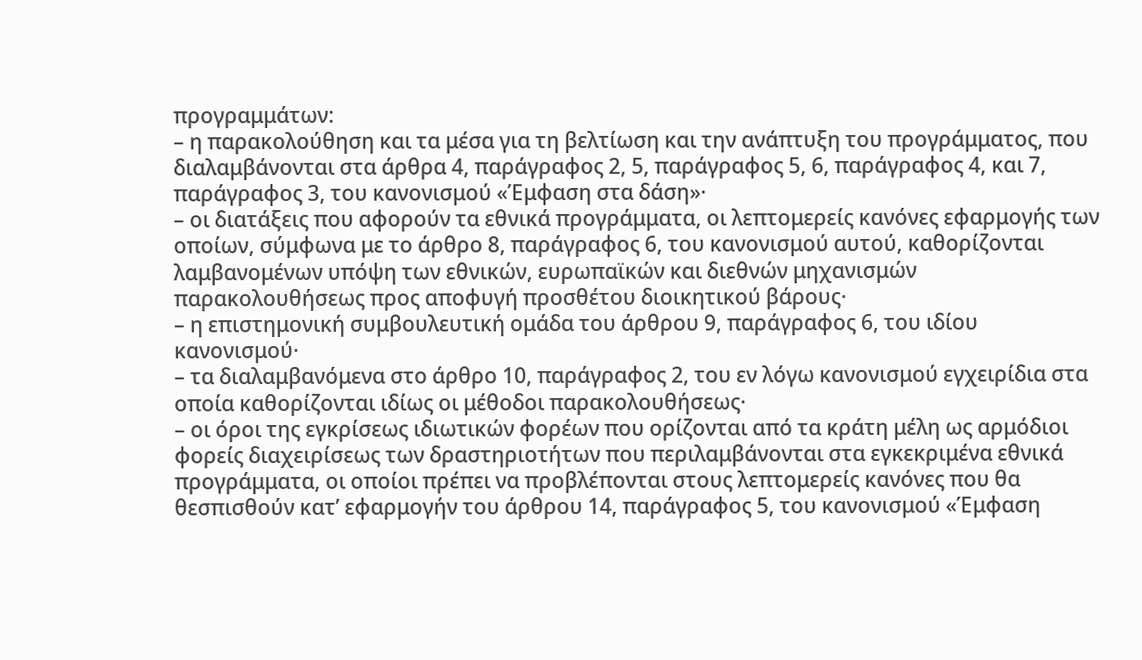προγραμμάτων:
– η παρακολούθηση και τα μέσα για τη βελτίωση και την ανάπτυξη του προγράμματος, που διαλαμβάνονται στα άρθρα 4, παράγραφος 2, 5, παράγραφος 5, 6, παράγραφος 4, και 7, παράγραφος 3, του κανονισμού «Έμφαση στα δάση»·
– οι διατάξεις που αφορούν τα εθνικά προγράμματα, οι λεπτομερείς κανόνες εφαρμογής των οποίων, σύμφωνα με το άρθρο 8, παράγραφος 6, του κανονισμού αυτού, καθορίζονται λαμβανομένων υπόψη των εθνικών, ευρωπαϊκών και διεθνών μηχανισμών παρακολουθήσεως προς αποφυγή προσθέτου διοικητικού βάρους·
– η επιστημονική συμβουλευτική ομάδα του άρθρου 9, παράγραφος 6, του ιδίου κανονισμού·
– τα διαλαμβανόμενα στο άρθρο 10, παράγραφος 2, του εν λόγω κανονισμού εγχειρίδια στα οποία καθορίζονται ιδίως οι μέθοδοι παρακολουθήσεως·
– οι όροι της εγκρίσεως ιδιωτικών φορέων που ορίζονται από τα κράτη μέλη ως αρμόδιοι φορείς διαχειρίσεως των δραστηριοτήτων που περιλαμβάνονται στα εγκεκριμένα εθνικά προγράμματα, οι οποίοι πρέπει να προβλέπονται στους λεπτομερείς κανόνες που θα θεσπισθούν κατ’ εφαρμογήν του άρθρου 14, παράγραφος 5, του κανονισμού «Έμφαση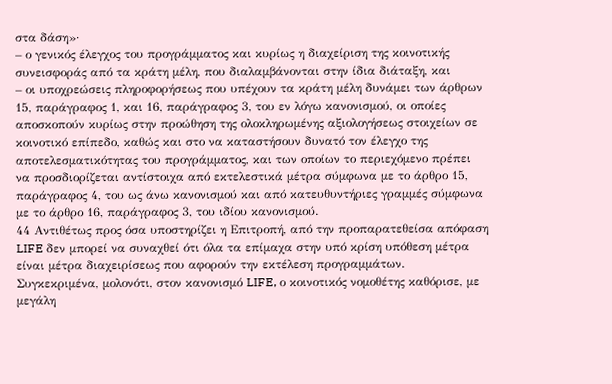στα δάση»·
– ο γενικός έλεγχος του προγράμματος και κυρίως η διαχείριση της κοινοτικής συνεισφοράς από τα κράτη μέλη, που διαλαμβάνονται στην ίδια διάταξη, και
– οι υποχρεώσεις πληροφορήσεως που υπέχουν τα κράτη μέλη δυνάμει των άρθρων 15, παράγραφος 1, και 16, παράγραφος 3, του εν λόγω κανονισμού, οι οποίες αποσκοπούν κυρίως στην προώθηση της ολοκληρωμένης αξιολογήσεως στοιχείων σε κοινοτικό επίπεδο, καθώς και στο να καταστήσουν δυνατό τον έλεγχο της αποτελεσματικότητας του προγράμματος, και των οποίων το περιεχόμενο πρέπει να προσδιορίζεται αντίστοιχα από εκτελεστικά μέτρα σύμφωνα με το άρθρο 15, παράγραφος 4, του ως άνω κανονισμού και από κατευθυντήριες γραμμές σύμφωνα με το άρθρο 16, παράγραφος 3, του ιδίου κανονισμού.
44 Αντιθέτως προς όσα υποστηρίζει η Επιτροπή, από την προπαρατεθείσα απόφαση LIFE δεν μπορεί να συναχθεί ότι όλα τα επίμαχα στην υπό κρίση υπόθεση μέτρα είναι μέτρα διαχειρίσεως που αφορούν την εκτέλεση προγραμμάτων. Συγκεκριμένα, μολονότι, στον κανονισμό LIFE, ο κοινοτικός νομοθέτης καθόρισε, με μεγάλη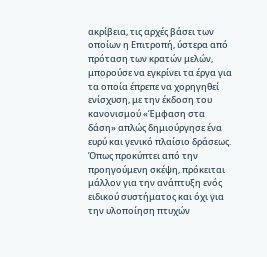ακρίβεια, τις αρχές βάσει των οποίων η Επιτροπή, ύστερα από πρόταση των κρατών μελών, μπορούσε να εγκρίνει τα έργα για τα οποία έπρεπε να χορηγηθεί ενίσχυση, με την έκδοση του κανονισμού «Έμφαση στα δάση» απλώς δημιούργησε ένα ευρύ και γενικό πλαίσιο δράσεως. Όπως προκύπτει από την προηγούμενη σκέψη, πρόκειται μάλλον για την ανάπτυξη ενός ειδικού συστήματος και όχι για την υλοποίηση πτυχών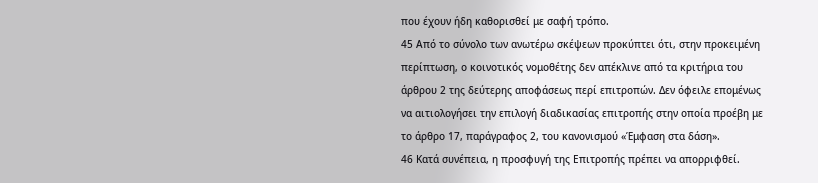που έχουν ήδη καθορισθεί με σαφή τρόπο.
45 Από το σύνολο των ανωτέρω σκέψεων προκύπτει ότι, στην προκειμένη περίπτωση, ο κοινοτικός νομοθέτης δεν απέκλινε από τα κριτήρια του άρθρου 2 της δεύτερης αποφάσεως περί επιτροπών. Δεν όφειλε επομένως να αιτιολογήσει την επιλογή διαδικασίας επιτροπής στην οποία προέβη με το άρθρο 17, παράγραφος 2, του κανονισμού «Έμφαση στα δάση».
46 Κατά συνέπεια, η προσφυγή της Επιτροπής πρέπει να απορριφθεί.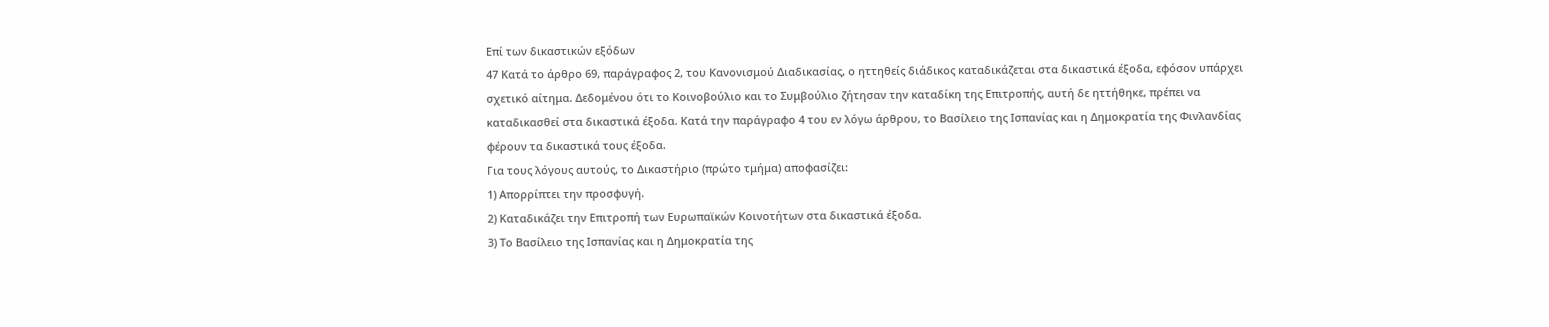Επί των δικαστικών εξόδων
47 Κατά το άρθρο 69, παράγραφος 2, του Κανονισμού Διαδικασίας, ο ηττηθείς διάδικος καταδικάζεται στα δικαστικά έξοδα, εφόσον υπάρχει σχετικό αίτημα. Δεδομένου ότι το Κοινοβούλιο και το Συμβούλιο ζήτησαν την καταδίκη της Επιτροπής, αυτή δε ηττήθηκε, πρέπει να καταδικασθεί στα δικαστικά έξοδα. Κατά την παράγραφο 4 του εν λόγω άρθρου, το Βασίλειο της Ισπανίας και η Δημοκρατία της Φινλανδίας φέρουν τα δικαστικά τους έξοδα.
Για τους λόγους αυτούς, το Δικαστήριο (πρώτο τμήμα) αποφασίζει:
1) Απορρίπτει την προσφυγή.
2) Καταδικάζει την Επιτροπή των Ευρωπαϊκών Κοινοτήτων στα δικαστικά έξοδα.
3) Το Βασίλειο της Ισπανίας και η Δημοκρατία της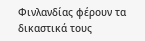Φινλανδίας φέρουν τα δικαστικά τους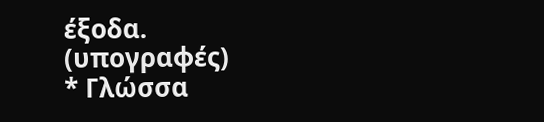έξοδα.
(υπογραφές)
* Γλώσσα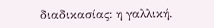διαδικασίας: η γαλλική.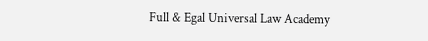Full & Egal Universal Law Academy